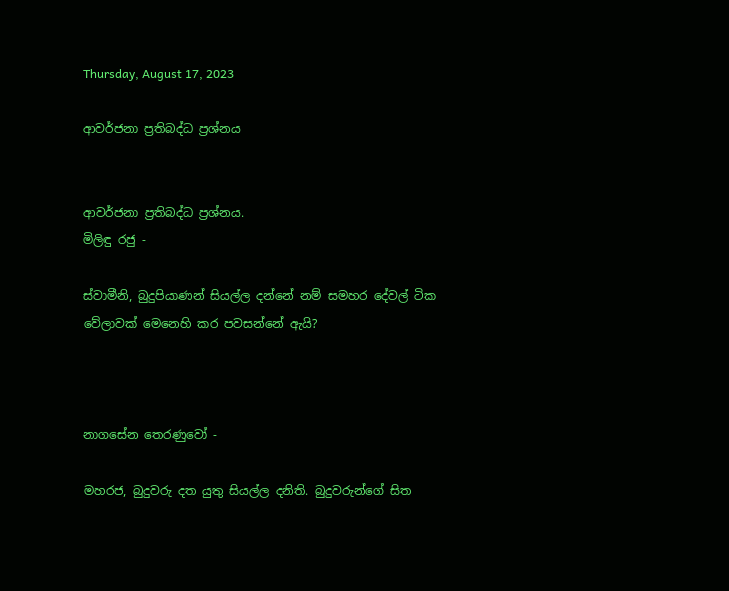Thursday, August 17, 2023

ආවර්ජනා ප්‍රතිබද්ධ ප්‍රශ්නය


ආවර්ජනා ප්‍රතිබද්ධ ප්‍රශ්නය.
මිලිඳු රජු -

ස්වාමීනි, බුදුපියාණන් සියල්ල දන්නේ නම් සමහර දේවල් ටික වේලාවක් මෙනෙහි කර පවසන්නේ ඇයි?



නාගසේන තෙරණුවෝ -

මහරජ, බුදුවරු දත යුතු සියල්ල දනිති. බුදුවරුන්ගේ සිත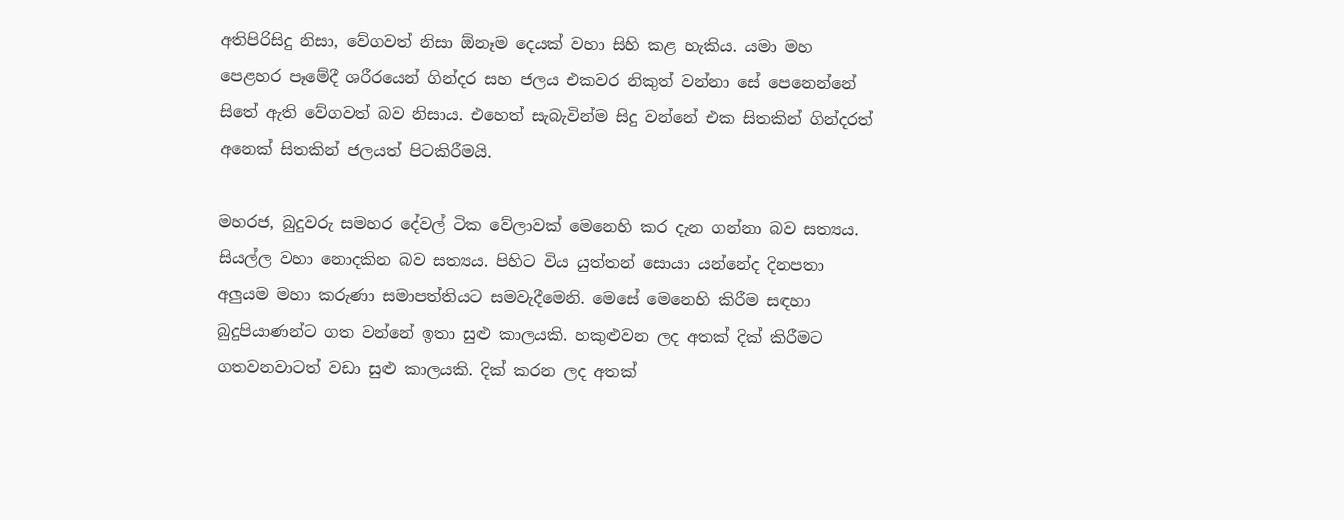අතිපිරිසිදු නිසා, වේගවත් නිසා ඕනෑම දෙයක් වහා සිහි කළ හැකිය. යමා මහ පෙළහර පෑමේදී ශරීරයෙන් ගින්දර සහ ජලය එකවර නිකුත් වන්නා සේ පෙනෙන්නේ සිතේ ඇති වේගවත් බව නිසාය. එහෙත් සැබැවින්ම සිදු වන්නේ එක සිතකින් ගින්දරත් අනෙක් සිතකින් ජලයත් පිටකිරීමයි.

මහරජ, බුදුවරු සමහර දේවල් ටික වේලාවක් මෙනෙහි කර දැන ගන්නා බව සත්‍යය. සියල්ල වහා නොදකින බව සත්‍යය. පිහිට විය යුත්තන් සොයා යන්නේද දිනපතා අලුයම මහා කරුණා සමාපත්තියට සමවැදීමෙනි. මෙසේ මෙනෙහි කිරීම සඳහා බුදුපියාණන්ට ගත වන්නේ ඉතා සුළු කාලයකි. හකුළුවන ලද අතක් දික් කිරීමට ගතවනවාටත් වඩා සුළු කාලයකි. දික් කරන ලද අතක්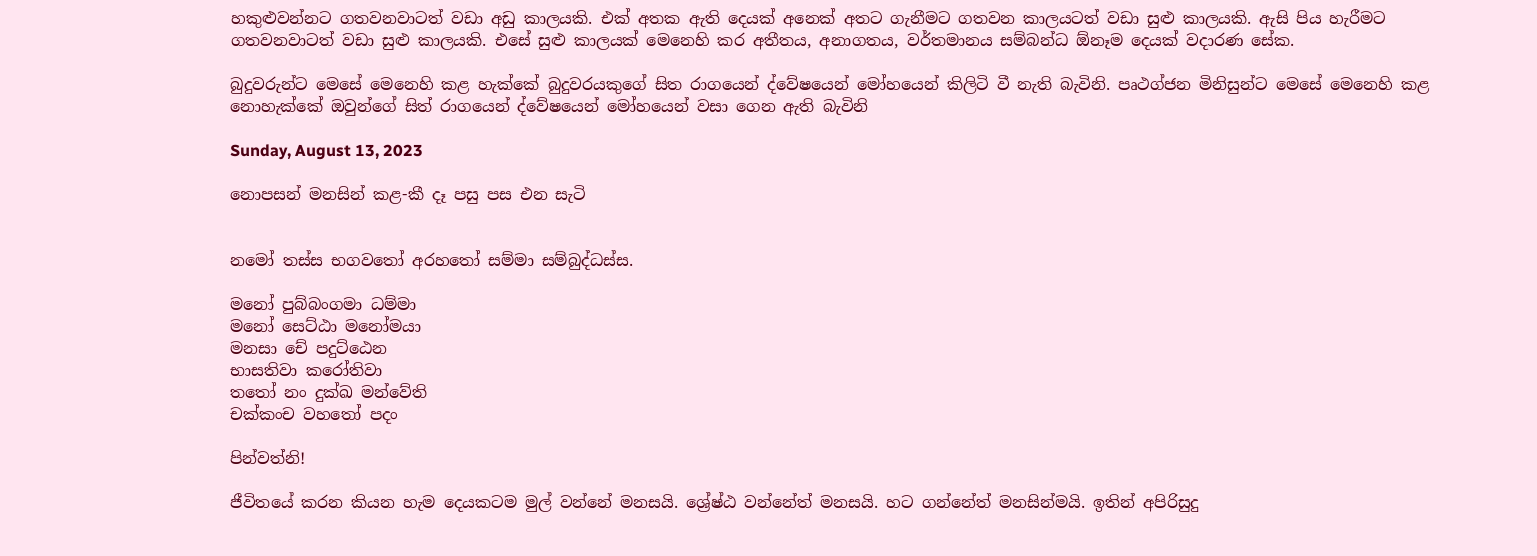හකුළුවන්නට ගතවනවාටත් වඩා අඩු කාලයකි. එක් අතක ඇති දෙයක් අනෙක් අතට ගැනීමට ගතවන කාලයටත් වඩා සුළු කාලයකි. ඇසි පිය හැරීමට ගතවනවාටත් වඩා සුළු කාලයකි. එසේ සුළු කාලයක් මෙනෙහි කර අතීතය, අනාගතය, වර්තමානය සම්බන්ධ ඕනෑම දෙයක් වදාරණ සේක.

බුදුවරුන්ට මෙසේ මෙනෙහි කළ හැක්කේ බුදුවරයකුගේ සිත රාගයෙන් ද්වේෂයෙන් මෝහයෙන් කිලිටි වී නැති බැවිනි. පෘථග්ජන මිනිසුන්ට මෙසේ මෙනෙහි කළ නොහැක්කේ ඔවුන්ගේ සිත් රාගයෙන් ද්වේෂයෙන් මෝහයෙන් වසා ගෙන ඇති බැවිනි

Sunday, August 13, 2023

නොපසන් මනසින් කළ-කී දෑ පසු පස එන සැටි


නමෝ තස්ස භගවතෝ අරහතෝ සම්මා සම්බුද්ධස්ස.

මනෝ පුබ්බංගමා ධම්මා
මනෝ සෙට්ඨා මනෝමයා
මනසා චේ පදුට්ඨෙන
භාසතිවා කරෝතිවා
තතෝ නං දුක්ඛ මන්වේති
චක්කංච වහතෝ පදං

පින්වත්නි!

ජීවිතයේ කරන කියන හැම දෙයකටම මුල් වන්නේ මනසයි. ශ්‍රේෂ්ඨ වන්නේත් මනසයි. හට ගන්නේත් මනසින්මයි. ඉතින් අපිරිසුදු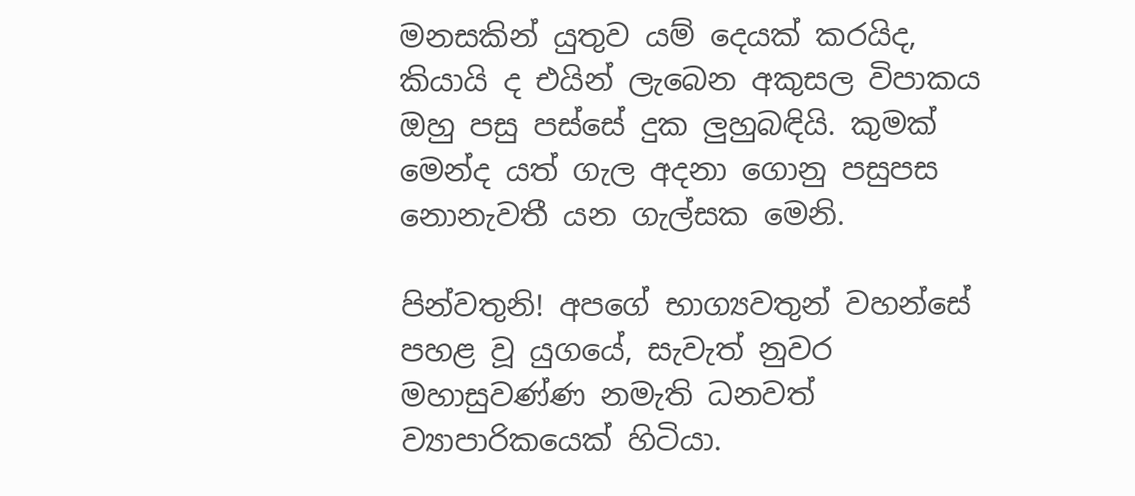මනසකින් යුතුව යම් දෙයක් කරයිද, කියායි ද එයින් ලැබෙන අකුසල විපාකය ඔහු පසු පස්සේ දුක ලුහුබඳියි. කුමක් මෙන්ද යත් ගැල අදනා ගොනු පසුපස නොනැවතී යන ගැල්සක මෙනි.

පින්වතුනි! අපගේ භාග්‍යවතුන් වහන්සේ පහළ වූ යුගයේ, සැවැත් නුවර මහාසුවණ්ණ නමැති ධනවත් ව්‍යාපාරිකයෙක් හිටියා.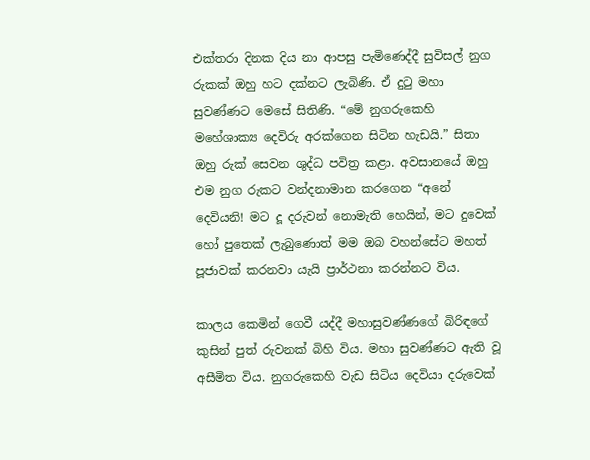එක්තරා දිනක දිය නා ආපසු පැමිණෙද්දී සුවිසල් නුග රුකක් ඔහු හට දක්නට ලැබිණි. ඒ දුටු මහා සුවණ්ණට මෙසේ සිතිණි. “මේ නුගරුකෙහි මහේශාක්‍ය දෙවිරු අරක්ගෙන සිටින හැඩයි.” සිතා ඔහු රුක් සෙවන ශුද්ධ පවිත්‍ර කළා. අවසානයේ ඔහු එම නුග රුකට වන්දනාමාන කරගෙන “අනේ දෙවියනි! මට දූ දරුවන් නොමැති හෙයින්, මට දුවෙක් හෝ පුතෙක් ලැබුණොත් මම ඔබ වහන්සේට මහත් පූජාවක් කරනවා යැයි ප්‍රාර්ථනා කරන්නට විය.

කාලය කෙමින් ගෙවී යද්දී මහාසුවණ්ණගේ බිරිඳගේ කුසින් පුත් රුවනක් බිහි විය. මහා සුවණ්ණට ඇති වූ අසීමිත විය. නුගරුකෙහි වැඩ සිටිය දෙවියා දරුවෙක්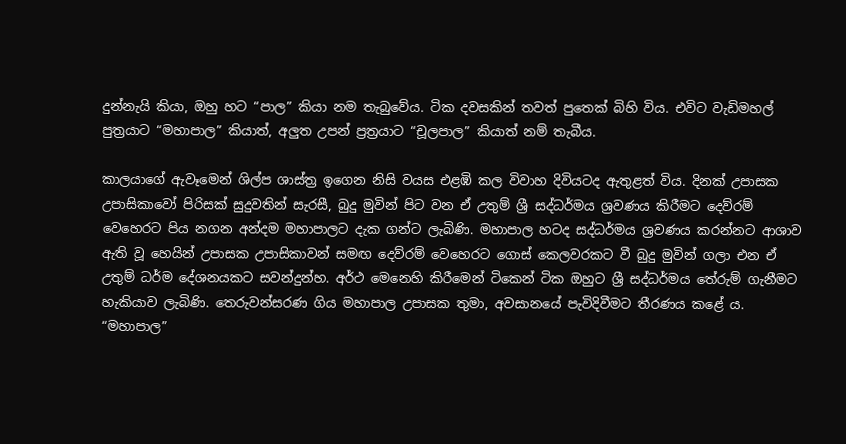දුන්නැයි කියා, ඔහු හට “පාල” කියා නම තැබුවේය. ටික දවසකින් තවත් පුතෙක් බිහි විය. එවිට වැඩිමහල් පුත්‍රයාට “මහාපාල” කියාත්, අලුත උපන් ප්‍රත්‍රයාට “චූලපාල” කියාත් නම් තැබීය.

කාලයාගේ ඇවෑමෙන් ශිල්ප ශාස්ත්‍ර ඉගෙන නිසි වයස එළඹි කල විවාහ දිවියටද ඇතුළත් විය. දිනක් උපාසක උපාසිකාවෝ පිරිසක් සුදුවතින් සැරසී, බුදු මුවින් පිට වන ඒ උතුම් ශ්‍රී සද්ධර්මය ශ්‍රවණය කිරීමට දෙව්රම් වෙහෙරට පිය නගන අන්දම මහාපාලට දැක ගන්ට ලැබිණි. මහාපාල හටද සද්ධර්මය ශ්‍රවණය කරන්නට ආශාව ඇති වූ හෙයින් උපාසක උපාසිකාවන් සමඟ දෙව්රම් වෙහෙරට ගොස් කෙලවරකට වී බුදු මුවින් ගලා එන ඒ උතුම් ධර්ම දේශනයකට සවන්දුන්හ. අර්ථ මෙනෙහි කිරීමෙන් ටිකෙන් ටික ඔහුට ශ්‍රී සද්ධර්මය තේරුම් ගැනීමට හැකියාව ලැබිණි. තෙරුවන්සරණ ගිය මහාපාල උපාසක තුමා, අවසානයේ පැවිදිවීමට තීරණය කළේ ය. “මහාපාල”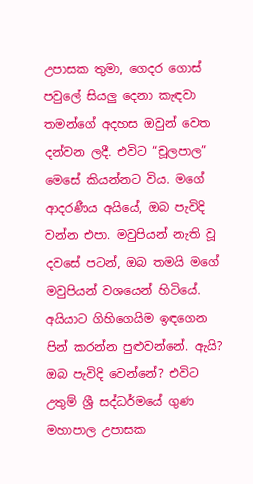උපාසක තුමා, ගෙදර ගොස් පවුලේ සියලු දෙනා කැඳවා තමන්ගේ අදහස ඔවුන් වෙත දන්වන ලදී. එවිට “චූලපාල” මෙසේ කියන්නට විය. මගේ ආදරණීය අයියේ, ඔබ පැවිදි වන්න එපා. මවුපියන් නැති වූ දවසේ පටන්, ඔබ තමයි මගේ මවුපියන් වශයෙන් හිටියේ. අයියාට ගිහිගෙයිම ඉඳගෙන පින් කරන්න පුළුවන්නේ. ඇයි? ඔබ පැවිදි වෙන්නේ? එවිට උතුම් ශ්‍රී සද්ධර්මයේ ගුණ මහාපාල උපාසක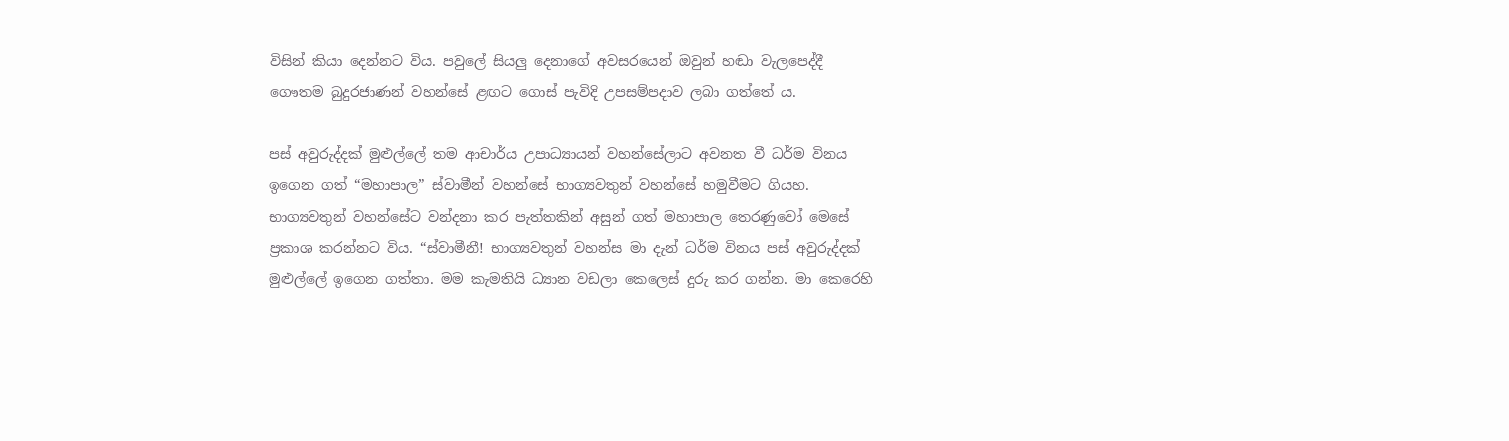විසින් කියා දෙන්නට විය. පවුලේ සියලු දෙනාගේ අවසරයෙන් ඔවුන් හඬා වැලපෙද්දී ගෞතම බුදුරජාණන් වහන්සේ ළඟට ගොස් පැවිදි උපසම්පදාව ලබා ගත්තේ ය.

පස් අවුරුද්දක් මුළුල්ලේ තම ආචාර්ය උපාධ්‍යායන් වහන්සේලාට අවනත වී ධර්ම විනය ඉගෙන ගත් “මහාපාල” ස්වාමීන් වහන්සේ භාග්‍යවතුන් වහන්සේ හමුවීමට ගියහ. භාග්‍යවතුන් වහන්සේට වන්දනා කර පැත්තකින් අසුන් ගත් මහාපාල තෙරණුවෝ මෙසේ ප්‍රකාශ කරන්නට විය. “ස්වාමීනී! භාග්‍යවතුන් වහන්ස මා දැන් ධර්ම විනය පස් අවුරුද්දක් මුළුල්ලේ ඉගෙන ගත්තා. මම කැමතියි ධ්‍යාන වඩලා කෙලෙස් දුරු කර ගන්න. මා කෙරෙහි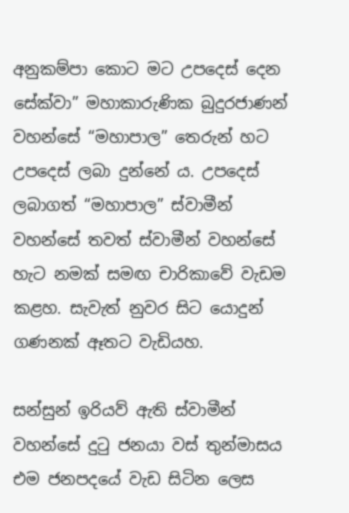අනුකම්පා කොට මට උපදෙස් දෙන සේක්වා” මහාකාරුණික බුදුරජාණන් වහන්සේ “මහාපාල” තෙරුන් හට උපදෙස් ලබා දුන්නේ ය. උපදෙස් ලබාගත් “මහාපාල” ස්වාමීන් වහන්සේ තවත් ස්වාමීන් වහන්සේ හැට නමක් සමඟ චාරිකාවේ වැඩම කළහ. සැවැත් නුවර සිට යොදුන් ගණනක් ඈතට වැඩියහ.

සන්සුන් ඉරියව් ඇති ස්වාමීන් වහන්සේ දුටු ජනයා වස් තුන්මාසය එම ජනපදයේ වැඩ සිටින ලෙස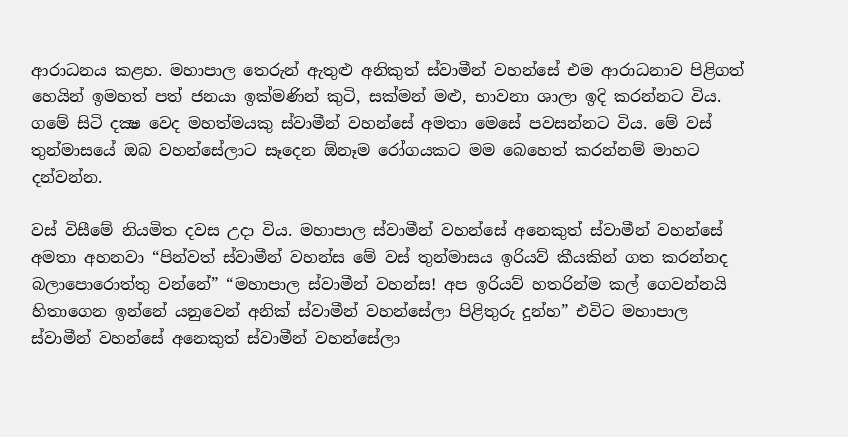ආරාධනය කළහ. මහාපාල තෙරුන් ඇතුළු අනිකුත් ස්වාමීන් වහන්සේ එම ආරාධනාව පිළිගත් හෙයින් ඉමහත් පත් ජනයා ඉක්මණින් කුටි, සක්මන් මළු, භාවනා ශාලා ඉදි කරන්නට විය. ගමේ සිටි දක්‍ෂ වෙද මහත්මයකු ස්වාමීන් වහන්සේ අමතා මෙසේ පවසන්නට විය. මේ වස් තුන්මාසයේ ඔබ වහන්සේලාට සෑදෙන ඕනෑම රෝගයකට මම බෙහෙත් කරන්නම් මාහට දන්වන්න.

වස් විසීමේ නියමිත දවස උදා විය. මහාපාල ස්වාමීන් වහන්සේ අනෙකුත් ස්වාමීන් වහන්සේ අමතා අහනවා “පින්වත් ස්වාමීන් වහන්ස මේ වස් තුන්මාසය ඉරියව් කීයකින් ගත කරන්නද බලාපොරොත්තු වන්නේ” “මහාපාල ස්වාමීන් වහන්ස! අප ඉරියව් හතරින්ම කල් ගෙවන්නයි හිතාගෙන ඉන්නේ යනුවෙන් අනික් ස්වාමීන් වහන්සේලා පිළිතුරු දුන්හ” එවිට මහාපාල ස්වාමීන් වහන්සේ අනෙකුත් ස්වාමීන් වහන්සේලා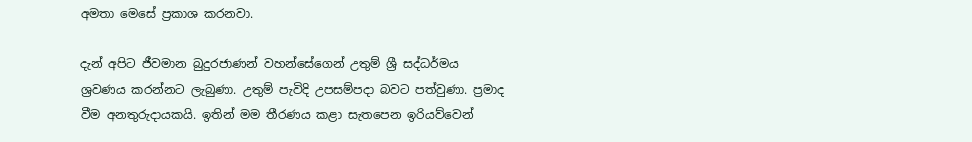අමතා මෙසේ ප්‍රකාශ කරනවා.

දැන් අපිට ජීවමාන බුදුරජාණන් වහන්සේගෙන් උතුම් ශ්‍රී සද්ධර්මය ශ්‍රවණය කරන්නට ලැබුණා. උතුම් පැවිදි උපසම්පදා බවට පත්වුණා. ප්‍රමාද වීම අනතුරුදායකයි. ඉතින් මම තීරණය කළා සැතපෙන ඉරියව්වෙන්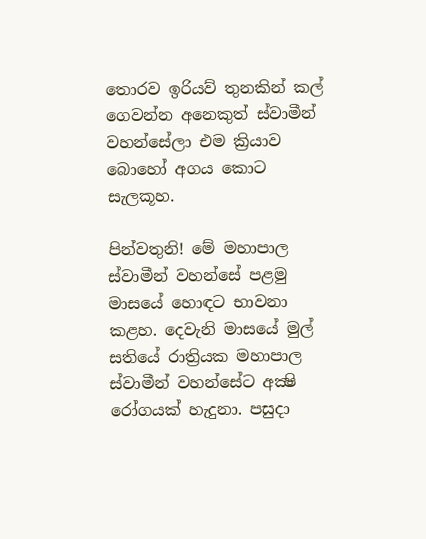තොරව ඉරියව් තුනකින් කල් ගෙවන්න අනෙකුත් ස්වාමීන් වහන්සේලා එම ක්‍රියාව බොහෝ අගය කොට සැලකූහ.

පින්වතුනි! මේ මහාපාල ස්වාමීන් වහන්සේ පළමු මාසයේ හොඳට භාවනා කළහ. දෙවැනි මාසයේ මුල් සතියේ රාත්‍රියක මහාපාල ස්වාමීන් වහන්සේට අක්‍ෂි රෝගයක් හැදුනා. පසුදා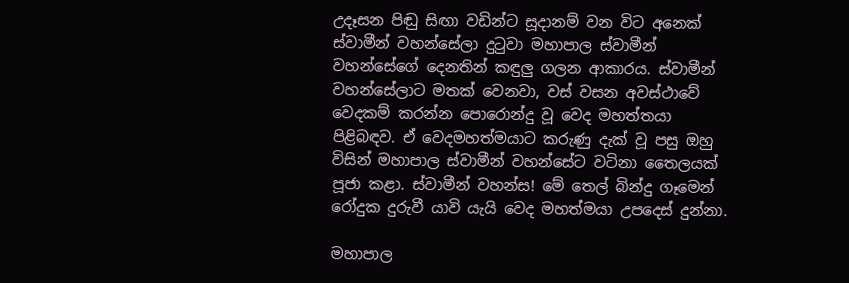උදෑසන පිඬු සිඟා වඩින්ට සූදානම් වන විට අනෙක් ස්වාමීන් වහන්සේලා දුටුවා මහාපාල ස්වාමීන් වහන්සේගේ දෙනතින් කඳුලු ගලන ආකාරය. ස්වාමීන් වහන්සේලාට මතක් වෙනවා, වස් වසන අවස්ථාවේ වෙදකම් කරන්න පොරොන්දු වූ වෙද මහත්තයා පිළිබඳව. ඒ වෙදමහත්මයාට කරුණු දැක් වූ පසු ඔහු විසින් මහාපාල ස්වාමීන් වහන්සේට වටිනා තෛලයක් පූජා කළා. ස්වාමීන් වහන්ස! මේ තෙල් බින්දු ගෑමෙන් රෝදුක දුරුවී යාවි යැයි වෙද මහත්මයා උපදෙස් දුන්නා.

මහාපාල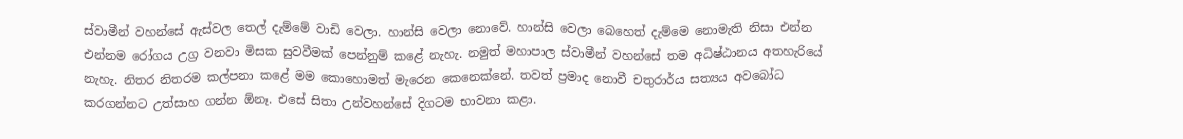ස්වාමීන් වහන්සේ ඇස්වල තෙල් දැම්මේ වාඩි වෙලා. හාන්සි වෙලා නොවේ. හාන්සි වෙලා බෙහෙත් දැම්මෙ නොමැති නිසා එන්න එන්නම රෝගය උග්‍ර වනවා මිසක සුවවීමක් පෙන්නුම් කළේ නැහැ. නමුත් මහාපාල ස්වාමීන් වහන්සේ තම අධිෂ්ඨානය අතහැරියේ නැහැ. නිතර නිතරම කල්පනා කළේ මම කොහොමත් මැරෙන කෙනෙක්නේ. තවත් ප්‍රමාද නොවී චතුරාර්ය සත්‍යය අවබෝධ කරගන්නට උත්සාහ ගන්න ඕනෑ. එසේ සිතා උන්වහන්සේ දිගටම භාවනා කළා.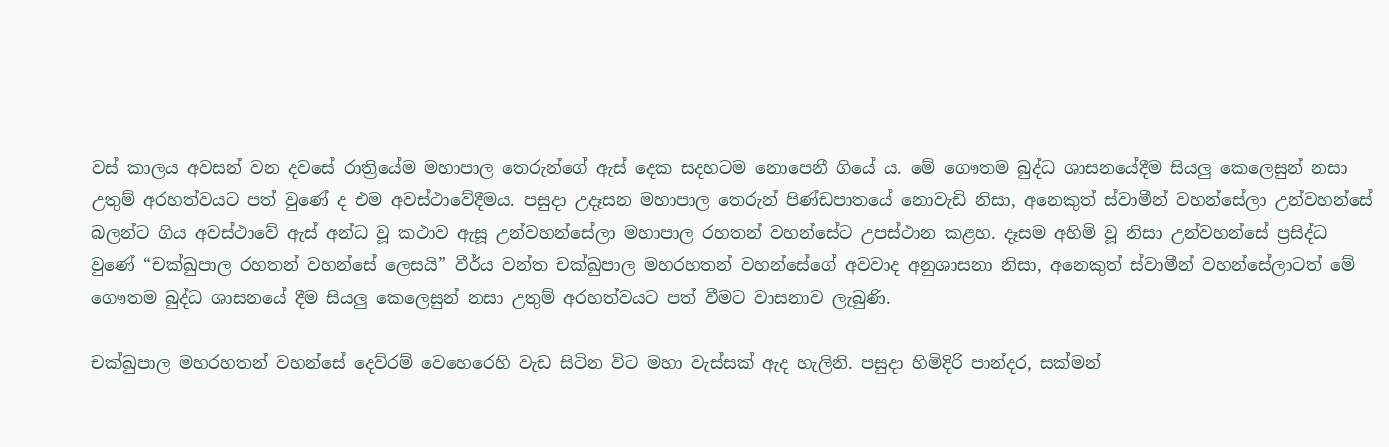වස් කාලය අවසන් වන දවසේ රාත්‍රියේම මහාපාල තෙරුන්ගේ ඇස් දෙක සදහටම නොපෙනී ගියේ ය. මේ ගෞතම බුද්ධ ශාසනයේදීම සියලු කෙලෙසුන් නසා උතුම් අරහත්වයට පත් වුණේ ද එම අවස්ථාවේදීමය. පසුදා උදෑසන මහාපාල තෙරුන් පිණ්ඩපාතයේ නොවැඩි නිසා, අනෙකුත් ස්වාමීන් වහන්සේලා උන්වහන්සේ බලන්ට ගිය අවස්ථාවේ ඇස් අන්ධ වූ කථාව ඇසූ උන්වහන්සේලා මහාපාල රහතන් වහන්සේට උපස්ථාන කළහ. දෑසම අහිමි වූ නිසා උන්වහන්සේ ප්‍රසිද්ධ වුණේ “චක්ඛුපාල රහතන් වහන්සේ ලෙසයි” වීර්ය වන්ත චක්ඛුපාල මහරහතන් වහන්සේගේ අවවාද අනුශාසනා නිසා, අනෙකුත් ස්වාමීන් වහන්සේලාටත් මේ ගෞතම බුද්ධ ශාසනයේ දීම සියලු කෙලෙසුන් නසා උතුම් අරහත්වයට පත් වීමට වාසනාව ලැබුණි.

චක්ඛුපාල මහරහතන් වහන්සේ දෙව්රම් වෙහෙරෙහි වැඩ සිටින විට මහා වැස්සක් ඇද හැලිනි. පසුදා හිමිදිරි පාන්දර, සක්මන්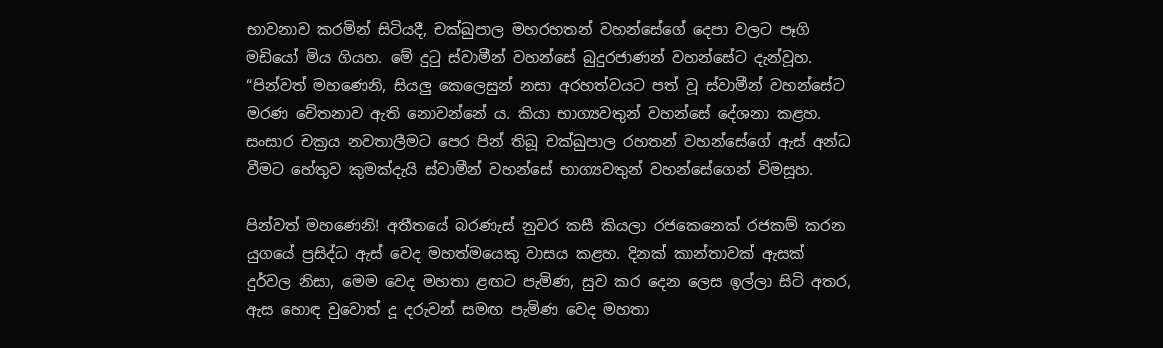භාවනාව කරමින් සිටියදී, චක්ඛුපාල මහරහතන් වහන්සේගේ දෙපා වලට පෑගි මඩියෝ මිය ගියහ. මේ දුටු ස්වාමීන් වහන්සේ බුදුරජාණන් වහන්සේට දැන්වූහ. “පින්වත් මහණෙනි, සියලු කෙලෙසුන් නසා අරහත්වයට පත් වූ ස්වාමීන් වහන්සේට මරණ චේතනාව ඇති නොවන්නේ ය. කියා භාග්‍යවතුන් වහන්සේ දේශනා කළහ. සංසාර චක්‍රය නවතාලීමට පෙර පින් තිබූ චක්ඛුපාල රහතන් වහන්සේගේ ඇස් අන්ධ වීමට හේතුව කුමක්දැයි ස්වාමීන් වහන්සේ භාග්‍යවතුන් වහන්සේගෙන් විමසූහ.

පින්වත් මහණෙනි! අතීතයේ බරණැස් නුවර කසී කියලා රජකෙනෙක් රජකම් කරන යුගයේ ප්‍රසිද්ධ ඇස් වෙද මහත්මයෙකු වාසය කළහ. දිනක් කාන්තාවක් ඇසක් දුර්වල නිසා, මෙම වෙද මහතා ළඟට පැමිණ, සුව කර දෙන ලෙස ඉල්ලා සිටි අතර, ඇස හොඳ වුවොත් දූ දරුවන් සමඟ පැමිණ වෙද මහතා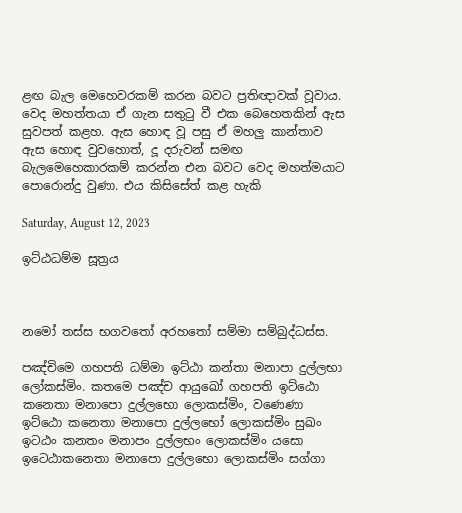ළඟ බැල මෙහෙවරකම් කරන බවට ප්‍රතිඥාවක් වූවාය. වෙද මහත්තයා ඒ ගැන සතුටු වී එක බෙහෙතකින් ඇස සුවපත් කළහ. ඇස හොඳ වූ පසු ඒ මහලු කාන්තාව ඇස හොඳ වුවහොත්, දූ දරුවන් සමඟ බැලමෙහෙකාරකම් කරන්න එන බවට වෙද මහත්මයාට පොරොන්දු වුණා. එය කිසිසේත් කළ හැකි

Saturday, August 12, 2023

ඉට්ඨධම්ම සූත්‍රය



නමෝ තස්ස භගවතෝ අරහතෝ සම්මා සම්බුද්ධස්ස.

පඤ්චිමෙ ගහපති ධම්මා ඉට්ඨා කන්තා මනාපා දුල්ලභා ලෝකස්මිං. කතමෙ පඤ්ච ආයුඛෝ ගහපති ඉට්ඨො කනෙතා මනාපො දුල්ලභො ලොකස්මිං, වණෙණා ඉට්ඨො කනෙතා මනාපො දුල්ලභෝ ලොකස්මිං සුඛං ඉටඨං කනතං මනාපං දුල්ලභං ලොකස්මිං යසො ඉටෙඨාකනෙතා මනාපො දුල්ලභො ලොකස්මිං සග්ගා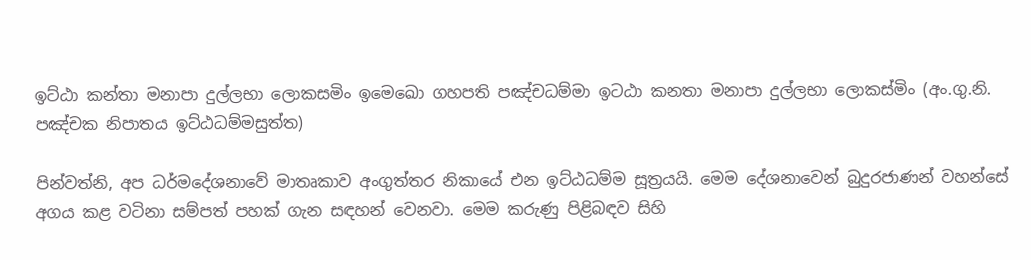ඉට්ඨා කන්තා මනාපා දුල්ලභා ලොකසමිං ඉමෙඛො ගහපති පඤ්චධම්මා ඉටඨා කනතා මනාපා දුල්ලභා ලොකස්මිං (අං.ගු.නි. පඤ්චක නිපාතය ඉට්ඨධම්මසුත්ත)

පින්වත්නි, අප ධර්මදේශනාවේ මාතෘකාව අංගුත්තර නිකායේ එන ඉට්ඨධම්ම සූත්‍රයයි. මෙම දේශනාවෙන් බුදුරජාණන් වහන්සේ අගය කළ වටිනා සම්පත් පහක් ගැන සඳහන් වෙනවා. මෙම කරුණු පිළිබඳව සිහි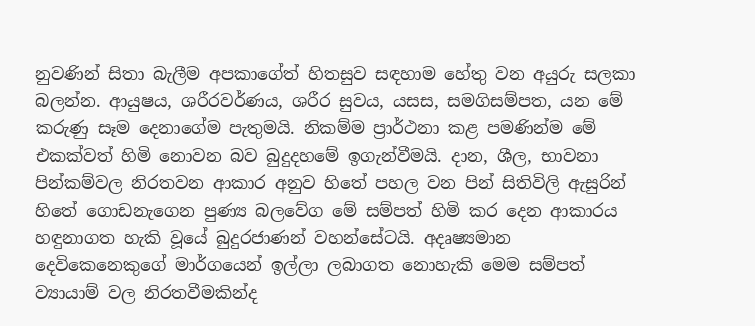නුවණින් සිතා බැලීම අපකාගේත් හිතසුව සඳහාම හේතු වන අයුරු සලකා බලන්න. ආයුෂය, ශරීරවර්ණය, ශරීර සුවය, යසස, සමගිසම්පත, යන මේ කරුණු සෑම දෙනාගේම පැතුමයි. නිකම්ම ප්‍රාර්ථනා කළ පමණින්ම මේ එකක්වත් හිමි නොවන බව බුදුදහමේ ඉගැන්වීමයි. දාන, ශීල, භාවනා පින්කම්වල නිරතවන ආකාර අනුව හිතේ පහල වන පින් සිතිවිලි ඇසුරින් හිතේ ගොඩනැගෙන පුණ්‍ය බලවේග මේ සම්පත් හිමි කර දෙන ආකාරය හඳුනාගත හැකි වූයේ බුදුරජාණන් වහන්සේටයි. අදෘෂ්‍යමාන දෙවිකෙනෙකුගේ මාර්ගයෙන් ඉල්ලා ලබාගත නොහැකි මෙම සම්පත් ව්‍යායාම් වල නිරතවීමකින්ද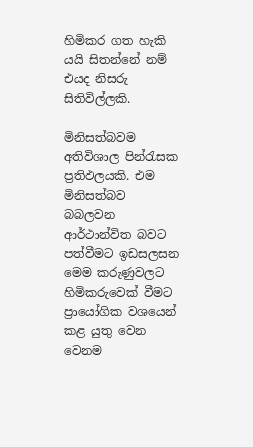හිමිකර ගත හැකි යයි සිතන්නේ නම් එයද නිසරු සිතිවිල්ලකි.

මිනිසත්බවම අතිවිශාල පින්රැසක ප්‍රතිඵලයකි. එම මිනිසත්බව බබලවන ආර්ථාන්විත බවට පත්වීමට ඉඩසලසන මෙම කරුණුවලට හිමිකරුවෙක් වීමට ප්‍රායෝගික වශයෙන් කළ යුතු වෙන වෙනම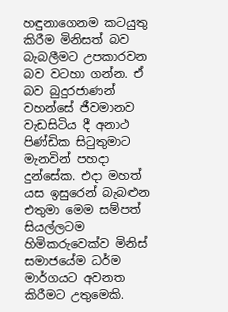හඳුනාගෙනම කටයුතු කිරීම මිනිසත් බව බැබලීමට උපකාරවන බව වටහා ගන්න. ඒ බව බුදුරජාණන් වහන්සේ ජීවමානව වැඩසිටිය දී අනාථ පිණ්ඩික සිටුතුමාට මැනවින් පහදා දුන්සේක. එදා මහත් යස ඉසුරෙන් බැබළුන එතුමා මෙම සම්පත් සියල්ලටම හිමිකරුවෙක්ව මිනිස් සමාජයේම ධර්ම මාර්ගයට අවනත කිරීමට උතුමෙකි.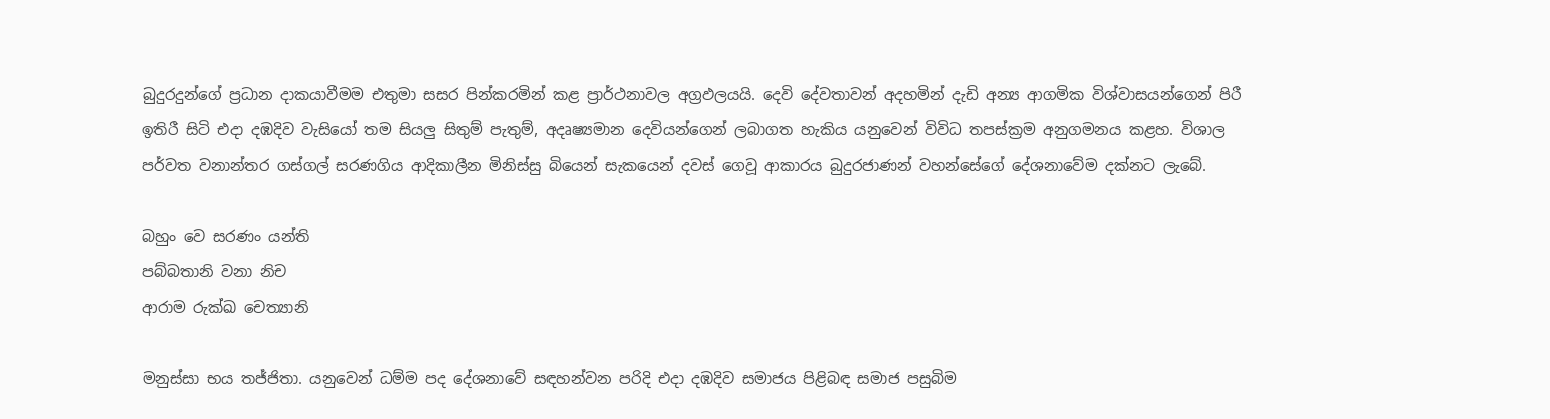බුදුරදුන්ගේ ප්‍රධාන දාකයාවීමම එතුමා සසර පින්කරමින් කළ ප්‍රාර්ථනාවල අග්‍රඵලයයි. දෙවි දේවතාවන් අදහමින් දැඩි අන්‍ය ආගමික විශ්වාසයන්ගෙන් පිරී ඉතිරී සිටි එදා දඹදිව වැසියෝ තම සියලු සිතුම් පැතුම්, අදෘෂ්‍යමාන දෙවියන්ගෙන් ලබාගත හැකිය යනුවෙන් විවිධ තපස්ක්‍රම අනුගමනය කළහ. විශාල පර්වත වනාන්තර ගස්ගල් සරණගිය ආදිකාලීන මිනිස්සු බියෙන් සැකයෙන් දවස් ගෙවූ ආකාරය බුදුරජාණන් වහන්සේගේ දේශනාවේම දක්නට ලැබේ.

බහුං වෙ සරණං යන්ති
පබ්බතානි වනා නිච
ආරාම රුක්ඛ චෙත්‍යානි

මනුස්සා භය තජ්ජිතා. යනුවෙන් ධම්ම පද දේශනාවේ සඳහන්වන පරිදි එදා දඹදිව සමාජය පිළිබඳ සමාජ පසුබිම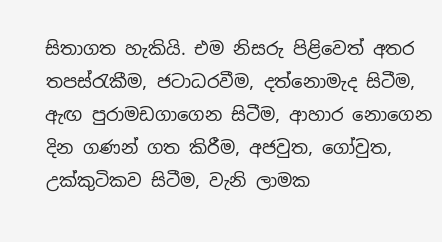සිතාගත හැකියි. එම නිසරු පිළිවෙත් අතර තපස්රැකීම, ජටාධරවීම, දත්නොමැද සිටීම, ඇඟ පුරාමඩගාගෙන සිටීම, ආහාර නොගෙන දින ගණන් ගත කිරීම, අජවුත, ගෝවුත, උක්කුටිකව සිටීම, වැනි ලාමක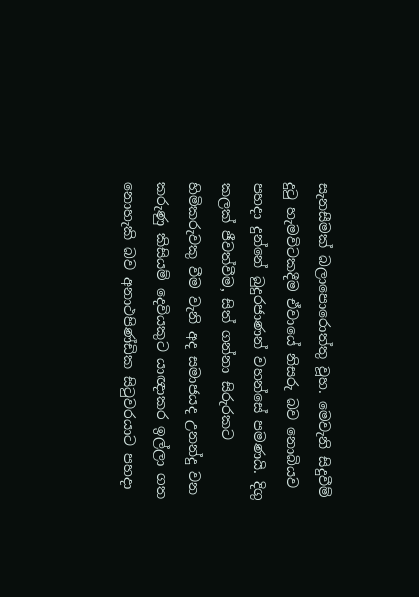සැනසීමක් බලාපොරොත්තු වූහ. මෙවැනි සිදුවීම් දුටු හැමවිටකදීම ඒවායේ නිසරු බව නොබියව පහදා දුන්නේ බුදුරජාණන් වහන්සේ පමණයි. දිගු කලක් ජීවත්වීම, සිත් ගන්නා සිරුරකට හිමිකරුවකු වීම වැනි අද සමාජයද උනන්දු වන කරුණු කිසියම් දෙවියකුට යාඥාකර ඉල්ලා ගත නොහැකි බව අනාථපිණ්ඩික සිටුවරයාට පහදා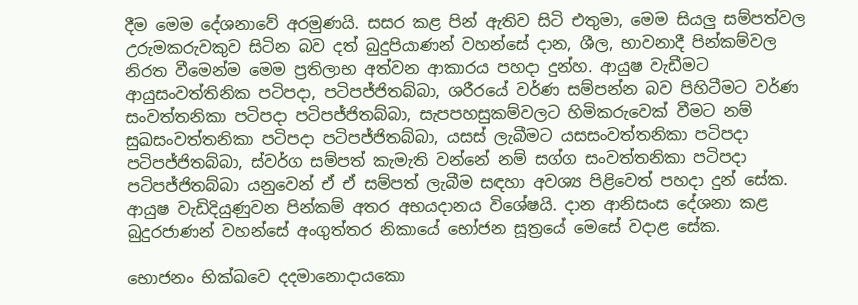දීම මෙම දේශනාවේ අරමුණයි. සසර කළ පින් ඇතිව සිටි එතුමා, මෙම සියලු සම්පත්වල උරුමකරුවකුව සිටින බව දත් බුදුපියාණන් වහන්සේ දාන, ශීල, භාවනාදී පින්කම්වල නිරත වීමෙන්ම මෙම ප්‍රතිලාභ අත්වන ආකාරය පහදා දුන්හ. ආයුෂ වැඩීමට ආයුසංවත්තිනික පටිපදා, පටිපජ්ජිතබ්බා, ශරීරයේ වර්ණ සම්පන්න බව පිහිටීමට වර්ණ සංවත්තනිකා පටිපදා පටිපජ්ජිතබ්බා, සැපපහසුකම්වලට හිමිකරුවෙක් වීමට නම් සුඛසංවත්තනිකා පටිපදා පටිපජ්ජිතබ්බා, යසස් ලැබීමට යසසංවත්තනිකා පටිපදා පටිපජ්ජිතබ්බා, ස්වර්ග සම්පත් කැමැති වන්නේ නම් සග්ග සංවත්තනිකා පටිපදා පටිපජ්ජිතබ්බා යනුවෙන් ඒ ඒ සම්පත් ලැබීම සඳහා අවශ්‍ය පිළිවෙත් පහදා දුන් සේක. ආයුෂ වැඩිදියුණුවන පින්කම් අතර අභයදානය විශේෂයි. දාන ආනිසංස දේශනා කළ බුදුරජාණන් වහන්සේ අංගුත්තර නිකායේ භෝජන සූත්‍රයේ මෙසේ වදාළ සේක.

භොජනං භික්‍ඛවෙ දදමානොදායකො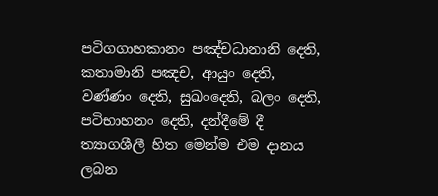පටිගගාහකානං පඤ්චධානානි දෙති, කතාමානි පඤච, ආයුං දෙති, වණ්ණං දෙති, සුඛංදෙති, බලං දෙති, පටිභාහනං දෙති, දන්දීමේ දී ත්‍යාගශීලී හිත මෙන්ම එම දානය ලබන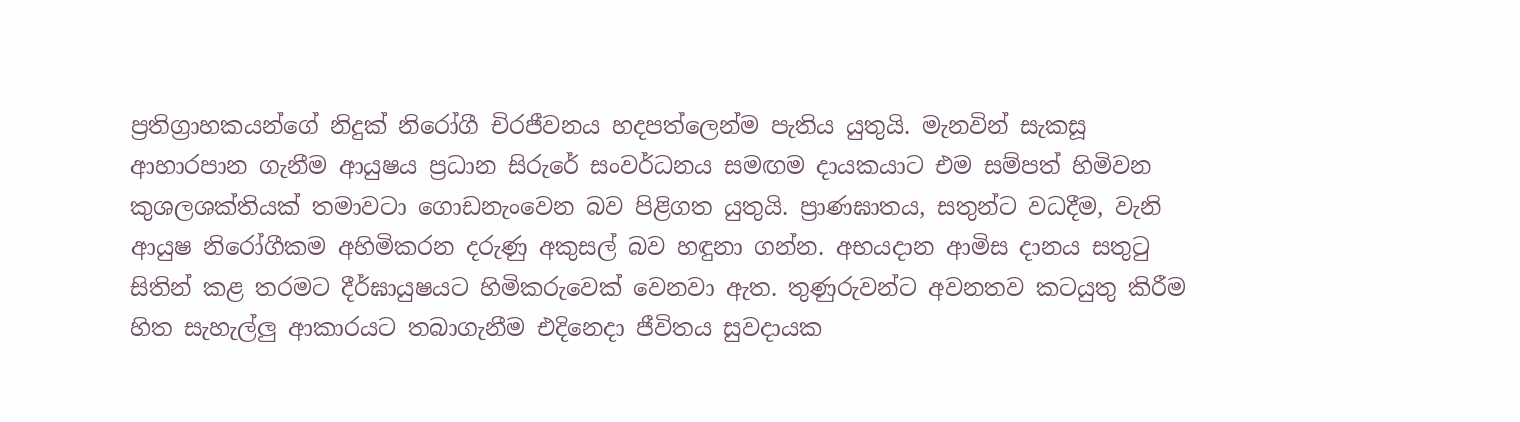ප්‍රතිග්‍රාහකයන්ගේ නිදුක් නිරෝගී චිරජීවනය හදපත්ලෙන්ම පැතිය යුතුයි. මැනවින් සැකසූ ආහාරපාන ගැනීම ආයුෂය ප්‍රධාන සිරුරේ සංවර්ධනය සමඟම දායකයාට එම සම්පත් හිමිවන කුශලශක්තියක් තමාවටා ගොඩනැංවෙන බව පිළිගත යුතුයි. ප්‍රාණඝාතය, සතුන්ට වධදීම, වැනි ආයුෂ නිරෝගීකම අහිමිකරන දරුණු අකුසල් බව හඳුනා ගන්න. අභයදාන ආමිස දානය සතුටු සිතින් කළ තරමට දීර්ඝායුෂයට හිමිකරුවෙක් වෙනවා ඇත. තුණුරුවන්ට අවනතව කටයුතු කිරීම හිත සැහැල්ලු ආකාරයට තබාගැනීම එදිනෙදා ජීවිතය සුවදායක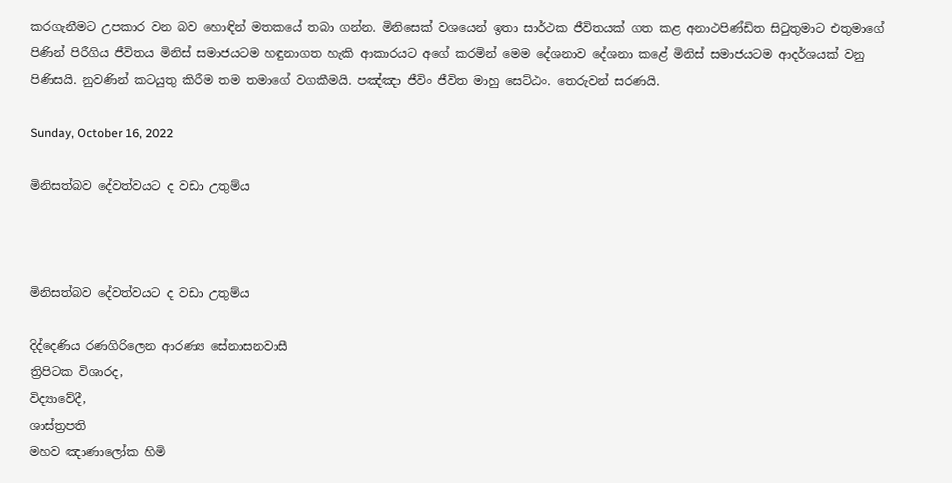කරගැනීමට උපකාර වන බව හොඳින් මතකයේ තබා ගන්න. මිනිසෙක් වශයෙන් ඉතා සාර්ථක ජීවිතයක් ගත කළ අනාථපිණ්ඩිත සිටුතුමාට එතුමාගේ පිණින් පිරීගිය ජීවිතය මිනිස් සමාජයටම හඳුනාගත හැකි ආකාරයට අගේ කරමින් මෙම දේශනාව දේශනා කළේ මිනිස් සමාජයටම ආදර්ශයක් වනු පිණිසයි. නුවණින් කටයුතු කිරීම තම තමාගේ වගකීමයි. පඤ්ඤා ජීවිං ජීවිත මාහු සෙට්ඨං. තෙරුවන් සරණයි.

Sunday, October 16, 2022

මිනිසත්බව දේවත්වයට ද වඩා උතුම්ය



මිනිසත්බව දේවත්වයට ද වඩා උතුම්ය

දිද්දෙණිය රණගිරිලෙන ආරණ්‍ය සේනාසනවාසී
ත්‍රිපිටක විශාරද,
විද්‍යාවේදී,
ශාස්ත්‍රපති
මහව ඤාණාලෝක හිමි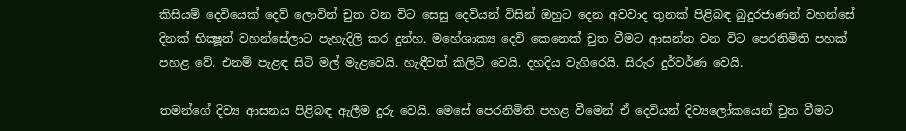කිසියම් දෙවියෙක් දෙව් ලොවින් චුත වන විට සෙසු දෙවියන් විසින් ඔහුට දෙන අවවාද තුනක් පිළිබඳ බුදුරජාණන් වහන්සේ දිනක් භික්‍ෂූන් වහන්සේලාට පැහැදිලි කර දුන්හ. මහේශාක්‍ය දෙවි කෙනෙක් චුත වීමට ආසන්න වන විට පෙරනිමිති පහක් පහළ වේ. එනම් පැළඳ සිටි මල් මැළවෙයි. හැඳීවත් කිලිටි වෙයි. දහදිය වැගිරෙයි. සිරුර දුර්වර්ණ වෙයි.

තමන්ගේ දිව්‍ය ආසනය පිළිබඳ ඇලීම දුරු වෙයි. මෙසේ පෙරනිමිති පහළ වීමෙන් ඒ දෙවියන් දිව්‍යලෝකයෙන් චුත වීමට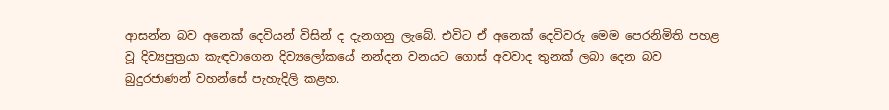ආසන්න බව අනෙක් දෙවියන් විසින් ද දැනගනු ලැබේ. එවිට ඒ අනෙක් දෙවිවරු මෙම පෙරනිමිති පහළ වූ දිව්‍යපුත්‍රයා කැඳවාගෙන දිව්‍යලෝකයේ නන්දන වනයට ගොස් අවවාද තුනක් ලබා දෙන බව බුදුරජාණන් වහන්සේ පැහැදිලි කළහ.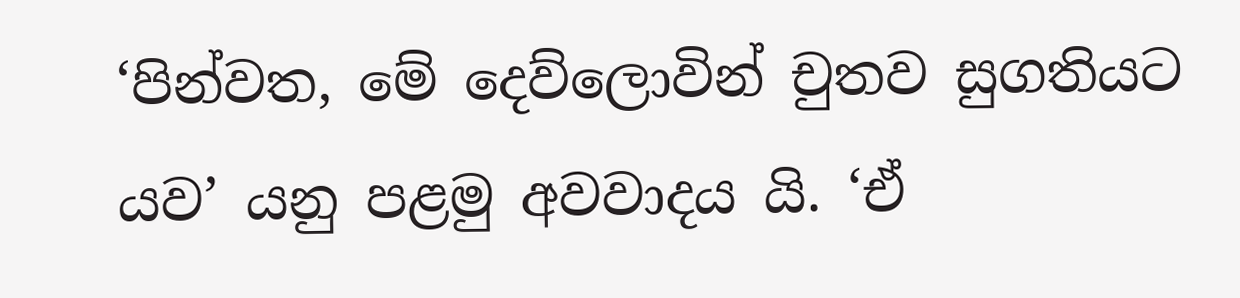‘පින්වත, මේ දෙව්ලොවින් චුතව සුගතියට යව’ යනු පළමු අවවාදය යි. ‘ඒ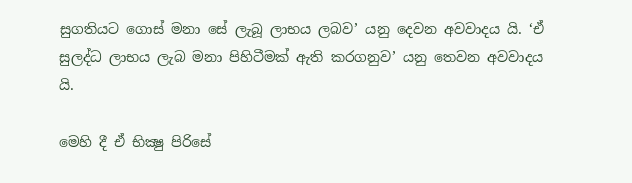සුගතියට ගොස් මනා සේ ලැබූ ලාභය ලබව’ යනු දෙවන අවවාදය යි. ‘ඒ සුලද්ධ ලාභය ලැබ මනා පිහිටීමක් ඇති කරගනුව’ යනු තෙවන අවවාදය යි.

මෙහි දී ඒ භික්‍ෂු පිරිසේ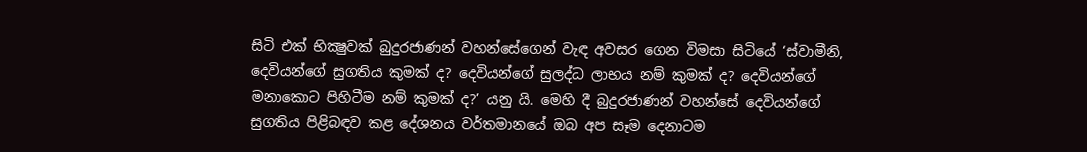සිටි එක් භික්‍ෂුවක් බුදුරජාණන් වහන්සේගෙන් වැඳ අවසර ගෙන විමසා සිටියේ ‘ස්වාමීනි, දෙවියන්ගේ සුගතිය කුමක් ද? දෙවියන්ගේ සුලද්ධ ලාභය නම් කුමක් ද? දෙවියන්ගේ මනාකොට පිහිටීම නම් කුමක් ද?’ යනු යි. මෙහි දී බුදුරජාණන් වහන්සේ දෙවියන්ගේ සුගතිය පිළිබඳව කළ දේශනය වර්තමානයේ ඔබ අප සෑම දෙනාටම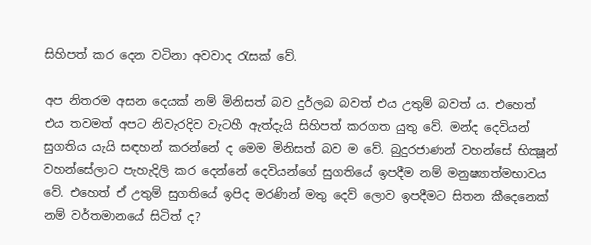සිහිපත් කර දෙන වටිනා අවවාද රැසක් වේ.

අප නිතරම අසන දෙයක් නම් මිනිසත් බව දුර්ලබ බවත් එය උතුම් බවත් ය. එහෙත් එය තවමත් අපට නිවැරදිව වැටහී ඇත්දැයි සිහිපත් කරගත යුතු වේ. මන්ද දෙවියන් සුගතිය යැයි සඳහන් කරන්නේ ද මෙම මිනිසත් බව ම වේ. බුදුරජාණන් වහන්සේ භික්‍ෂූන් වහන්සේලාට පැහැදිලි කර දෙන්නේ දෙවියන්ගේ සුගතියේ ඉපදීම නම් මනුෂ්‍යාත්මභාවය වේ. එහෙත් ඒ උතුම් සුගතියේ ඉපිද මරණින් මතු දෙව් ලොව ඉපදීමට සිතන කීදෙනෙක් නම් වර්තමානයේ සිටිත් ද?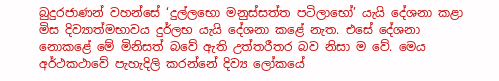බුදුරජාණන් වහන්සේ ‘දුල්ලභො මනුස්සත්ත පටිලාභෝ’ යැයි දේශනා කළා මිස දිව්‍යාත්මභාවය දුර්ලභ යැයි දේශනා කළේ නැත. එසේ දේශනා නොකළේ මේ මිනිසත් බවේ ඇති උත්තරීතර බව නිසා ම වේ. මෙය අර්ථකථාවේ පැහැදිලි කරන්නේ දිව්‍ය ලෝකයේ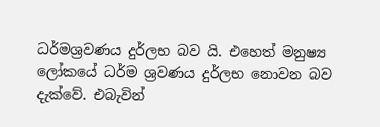ධර්මශ්‍රවණය දුර්ලභ බව යි. එහෙත් මනුෂ්‍ය ලෝකයේ ධර්ම ශ්‍රවණය දුර්ලභ නොවන බව දැක්වේ. එබැවින්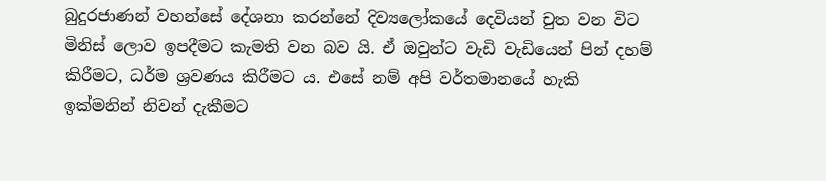බුදුරජාණන් වහන්සේ දේශනා කරන්නේ දිව්‍යලෝකයේ දෙවියන් චුත වන විට මිනිස් ලොව ඉපදීමට කැමති වන බව යි. ඒ ඔවුන්ට වැඩි වැඩියෙන් පින් දහම් කිරීමට, ධර්ම ශ්‍රවණය කිරීමට ය. එසේ නම් අපි වර්තමානයේ හැකි ඉක්මනින් නිවන් දැකීමට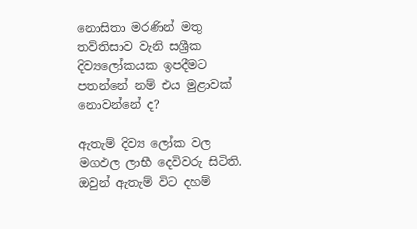නොසිතා මරණින් මතු තව්තිසාව වැනි සශ්‍රීක දිව්‍යලෝකයක ඉපදීමට පතන්නේ නම් එය මුළාවක් නොවන්නේ ද?

ඇතැම් දිව්‍ය ලෝක වල මගඵල ලාභී දෙවිවරු සිටිති. ඔවුන් ඇතැම් විට දහම්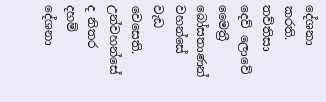දේශනා කරති. තව්තිසා දෙව් ලොවේ මෛත්‍රී බෝසතාණන් වහන්සේ වැඩ වෙසෙති. උන්වහන්සේ ද නිතර දහම් දේශනා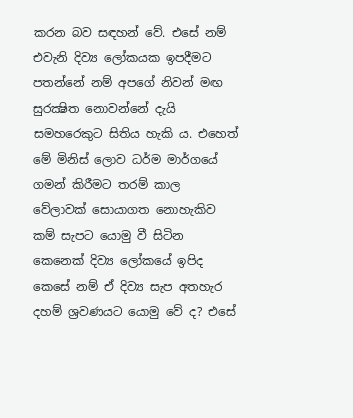කරන බව සඳහන් වේ. එසේ නම් එවැනි දිව්‍ය ලෝකයක ඉපදීමට පතන්නේ නම් අපගේ නිවන් මඟ සුරක්‍ෂිත නොවන්නේ දැයි සමහරෙකුට සිතිය හැකි ය. එහෙත් මේ මිනිස් ලොව ධර්ම මාර්ගයේ ගමන් කිරීමට තරම් කාල වේලාවක් සොයාගත නොහැකිව කම් සැපට යොමු වී සිටින කෙනෙක් දිව්‍ය ලෝකයේ ඉපිද කෙසේ නම් ඒ දිව්‍ය සැප අතහැර දහම් ශ්‍රවණයට යොමු වේ ද? එසේ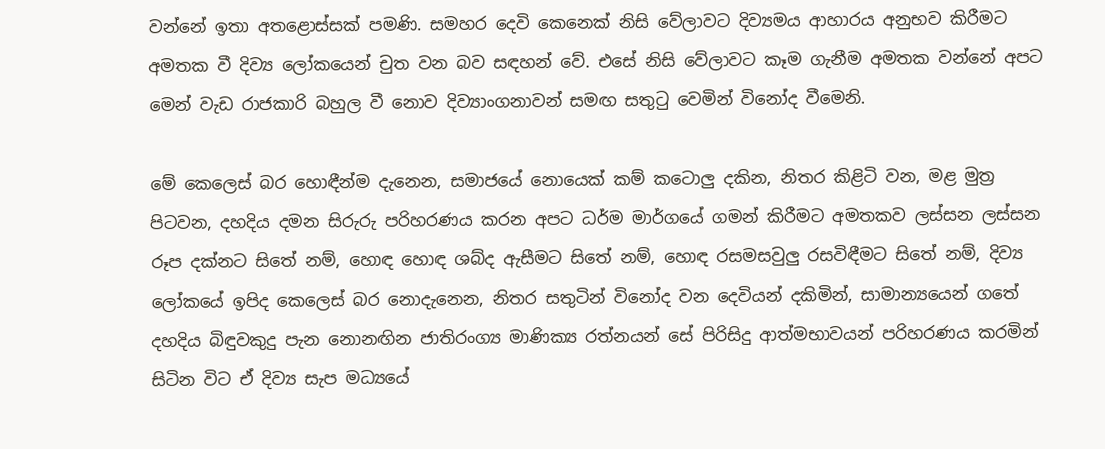වන්නේ ඉතා අතළොස්සක් පමණි. සමහර දෙවි කෙනෙක් නිසි වේලාවට දිව්‍යමය ආහාරය අනුභව කිරීමට අමතක වී දිව්‍ය ලෝකයෙන් චුත වන බව සඳහන් වේ. එසේ නිසි වේලාවට කෑම ගැනීම අමතක වන්නේ අපට මෙන් වැඩ රාජකාරි බහුල වී නොව දිව්‍යාංගනාවන් සමඟ සතුටු වෙමින් විනෝද වීමෙනි.

මේ කෙලෙස් බර හොඳීන්ම දැනෙන, සමාජයේ නොයෙක් කම් කටොලු දකින, නිතර කිළිටි වන, මළ මුත්‍ර පිටවන, දහදිය දමන සිරුරු පරිහරණය කරන අපට ධර්ම මාර්ගයේ ගමන් කිරීමට අමතකව ලස්සන ලස්සන රූප දක්නට සිතේ නම්, හොඳ හොඳ ශබ්ද ඇසීමට සිතේ නම්, හොඳ රසමසවුලු රසවිඳීමට සිතේ නම්, දිව්‍ය ලෝකයේ ඉපිද කෙලෙස් බර නොදැනෙන, නිතර සතුටින් විනෝද වන දෙවියන් දකිමින්, සාමාන්‍යයෙන් ගතේ දහදිය බිඳුවකුදු පැන නොනඟින ජාතිරංග්‍ය මාණික්‍ය රත්නයන් සේ පිරිසිදු ආත්මභාවයන් පරිහරණය කරමින් සිටින විට ඒ දිව්‍ය සැප මධ්‍යයේ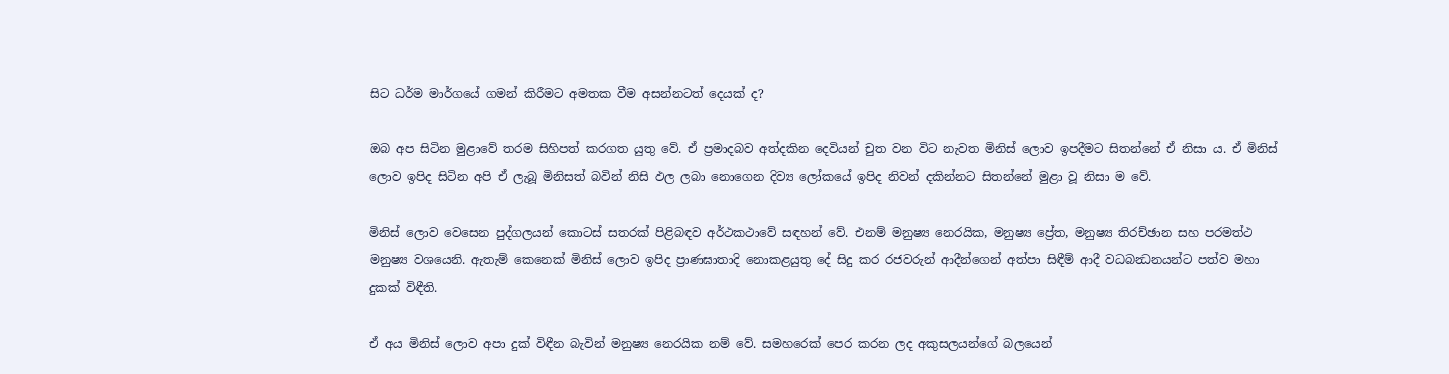සිට ධර්ම මාර්ගයේ ගමන් කිරීමට අමතක වීම අසන්නටත් දෙයක් ද?

ඔබ අප සිටින මුළාවේ තරම සිහිපත් කරගත යුතු වේ. ඒ ප්‍රමාදබව අත්දකින දෙවියන් චුත වන විට නැවත මිනිස් ලොව ඉපදීමට සිතන්නේ ඒ නිසා ය. ඒ මිනිස් ලොව ඉපිද සිටින අපි ඒ ලැබූ මිනිසත් බවින් නිසි ඵල ලබා නොගෙන දිව්‍ය ලෝකයේ ඉපිද නිවන් දකින්නට සිතන්නේ මුළා වූ නිසා ම වේ.

මිනිස් ලොව වෙසෙන පුද්ගලයන් කොටස් සතරක් පිළිබඳව අර්ථකථාවේ සඳහන් වේ. එනම් මනුෂ්‍ය නෙරයික, මනුෂ්‍ය ප්‍රේත, මනුෂ්‍ය තිරච්ඡාන සහ පරමත්ථ මනුෂ්‍ය වශයෙනි. ඇතැම් කෙනෙක් මිනිස් ලොව ඉපිද ප්‍රාණඝාතාදි නොකළයුතු දේ සිදු කර රජවරුන් ආදීන්ගෙන් අත්පා සිඳීම් ආදී වධබන්‍ධනයන්ට පත්ව මහා දුකක් විඳීති.

ඒ අය මිනිස් ලොව අපා දුක් විඳීන බැවින් මනුෂ්‍ය නෙරයික නම් වේ. සමහරෙක් පෙර කරන ලද අකුසලයන්ගේ බලයෙන්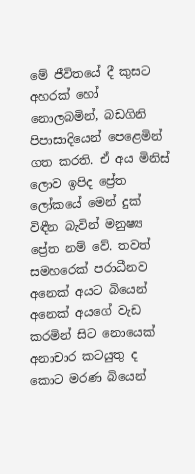මේ ජීවිතයේ දී කුසට අහරක් හෝ නොලබමින්, බඩගිනි පිපාසාදියෙන් පෙළෙමින් ගත කරති. ඒ අය මිනිස් ලොව ඉපිද ප්‍රේත ලෝකයේ මෙන් දුක් විඳීන බැවින් මනුෂ්‍ය ප්‍රේත නම් වේ. තවත් සමහරෙක් පරාධීනව අනෙක් අයට බියෙන් අනෙක් අයගේ වැඩ කරමින් සිට නොයෙක් අනාචාර කටයුතු ද කොට මරණ බියෙන්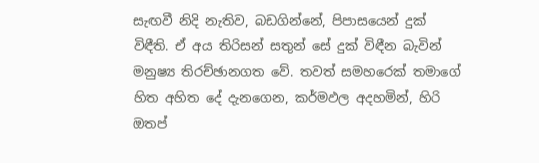සැඟවී නිදි නැතිව, බඩගින්නේ, පිපාසයෙන් දුක් විඳීති. ඒ අය තිරිසන් සතුන් සේ දුක් විඳීන බැවින් මනුෂ්‍ය තිරච්ඡානගත වේ. තවත් සමහරෙක් තමාගේ හිත අහිත දේ දැනගෙන, කර්මඵල අදහමින්, හිරි ඔතප්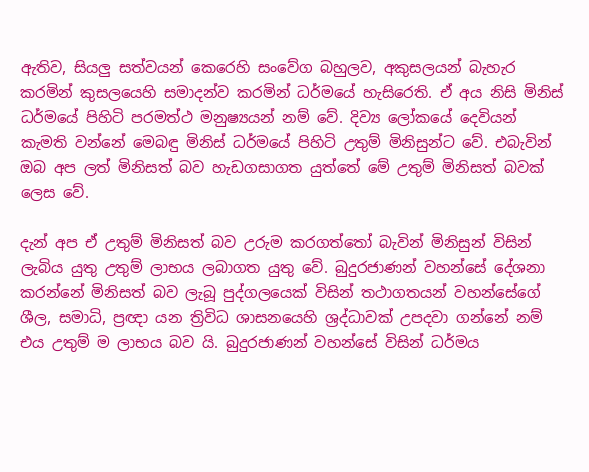ඇතිව, සියලු සත්වයන් කෙරෙහි සංවේග බහුලව, අකුසලයන් බැහැර කරමින් කුසලයෙහි සමාදන්ව කරමින් ධර්මයේ හැසිරෙති. ඒ අය නිසි මිනිස් ධර්මයේ පිහිටි පරමත්ථ මනුෂ්‍යයන් නම් වේ. දිව්‍ය ලෝකයේ දෙවියන් කැමති වන්නේ මෙබඳු මිනිස් ධර්මයේ පිහිටි උතුම් මිනිසුන්ට වේ. එබැවින් ඔබ අප ලත් මිනිසත් බව හැඩගසාගත යුත්තේ මේ උතුම් මිනිසත් බවක් ලෙස වේ.

දැන් අප ඒ උතුම් මිනිසත් බව උරුම කරගත්තෝ බැවින් මිනිසුන් විසින් ලැබිය යුතු උතුම් ලාභය ලබාගත යුතු වේ. බුදුරජාණන් වහන්සේ දේශනා කරන්නේ මිනිසත් බව ලැබූ පුද්ගලයෙක් විසින් තථාගතයන් වහන්සේගේ ශීල, සමාධි, ප්‍රඥා යන ත්‍රිවිධ ශාසනයෙහි ශ්‍රද්ධාවක් උපදවා ගන්නේ නම් එය උතුම් ම ලාභය බව යි. බුදුරජාණන් වහන්සේ විසින් ධර්මය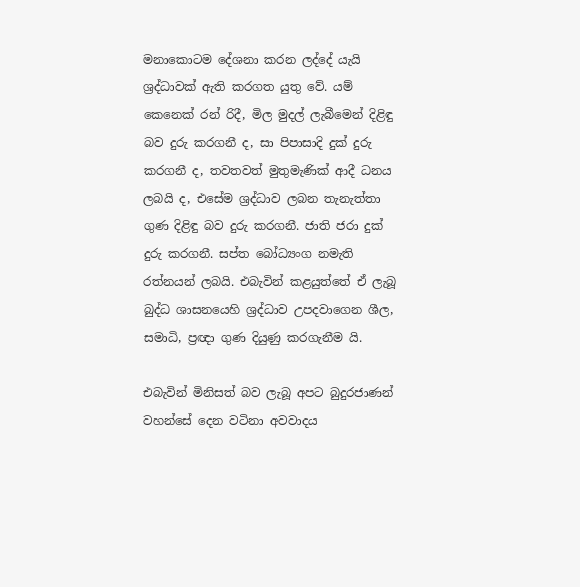මනාකොටම දේශනා කරන ලද්දේ යැයි ශ්‍රද්ධාවක් ඇති කරගත යුතු වේ. යම් කෙනෙක් රන් රිදී, මිල මුදල් ලැබීමෙන් දිළිඳු බව දුරු කරගනී ද, සා පිපාසාදි දුක් දුරු කරගනී ද, තවතවත් මුතුමැණික් ආදී ධනය ලබයි ද, එසේම ශ්‍රද්ධාව ලබන තැනැත්තා ගුණ දිළිඳු බව දුරු කරගනී. ජාති ජරා දුක් දුරු කරගනී. සප්ත බෝධ්‍යංග නමැති රත්නයන් ලබයි. එබැවින් කළයුත්තේ ඒ ලැබූ බුද්ධ ශාසනයෙහි ශ්‍රද්ධාව උපදවාගෙන ශීල, සමාධි, ප්‍රඥා ගුණ දියුණු කරගැනීම යි.

එබැවින් මිනිසත් බව ලැබූ අපට බුදුරජාණන් වහන්සේ දෙන වටිනා අවවාදය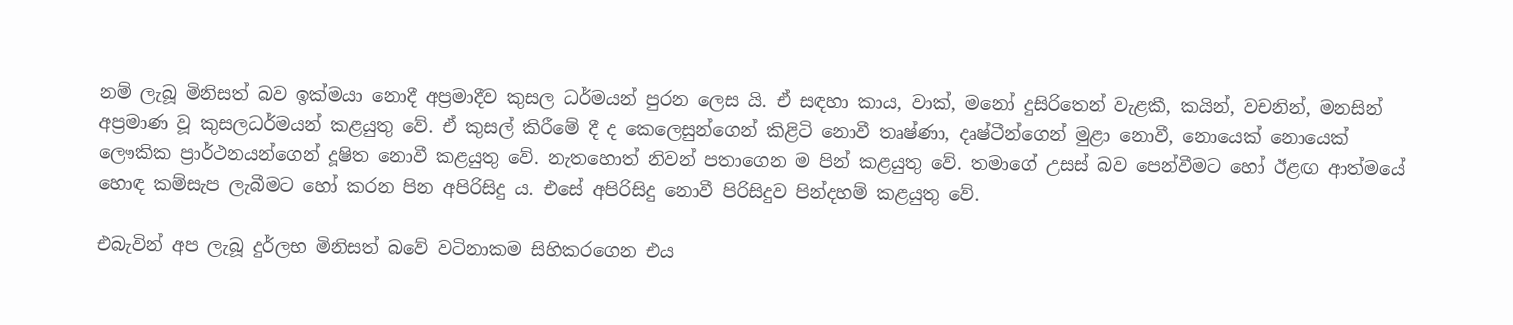නම් ලැබූ මිනිසත් බව ඉක්මයා නොදී අප්‍රමාදීව කුසල ධර්මයන් පුරන ලෙස යි. ඒ සඳහා කාය, වාක්, මනෝ දුසිරිතෙන් වැළකී, කයින්, වචනින්, මනසින් අප්‍රමාණ වූ කුසලධර්මයන් කළයුතු වේ. ඒ කුසල් කිරීමේ දී ද කෙලෙසුන්ගෙන් කිළිටි නොවී තෘෂ්ණා, දෘෂ්ටීන්ගෙන් මුළා නොවී, නොයෙක් නොයෙක් ලෞකික ප්‍රාර්ථනයන්ගෙන් දූෂිත නොවී කළයුතු වේ. නැතහොත් නිවන් පතාගෙන ම පින් කළයුතු වේ. තමාගේ උසස් බව පෙන්වීමට හෝ ඊළඟ ආත්මයේ හොඳ කම්සැප ලැබීමට හෝ කරන පින අපිරිසිදු ය. එසේ අපිරිසිදු නොවී පිරිසිදුව පින්දහම් කළයුතු වේ.

එබැවින් අප ලැබූ දුර්ලභ මිනිසත් බවේ වටිනාකම සිහිකරගෙන එය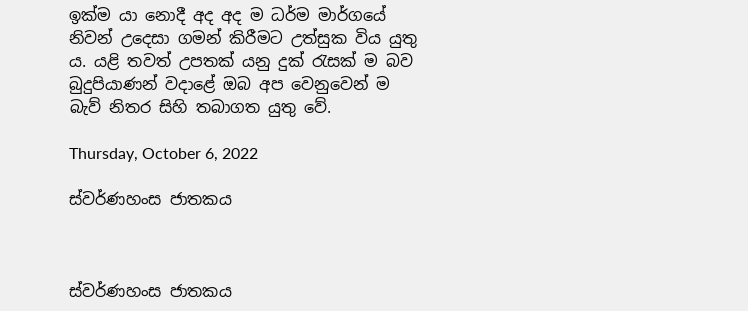ඉක්ම යා නොදී අද අද ම ධර්ම මාර්ගයේ නිවන් උදෙසා ගමන් කිරීමට උත්සුක විය යුතු ය. යළි තවත් උපතක් යනු දුක් රැසක් ම බව බුදුපියාණන් වදාළේ ඔබ අප වෙනුවෙන් ම බැව් නිතර සිහි තබාගත යුතු වේ.

Thursday, October 6, 2022

ස්වර්ණහංස ජාතකය



ස්වර්ණහංස ජාතකය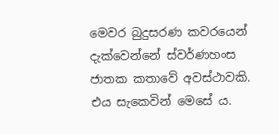මෙවර බුදුසරණ කවරයෙන් දැක්වෙන්නේ ස්වර්ණහංස ජාතක කතාවේ අවස්ථාවකි. එය සැකෙවින් මෙසේ ය.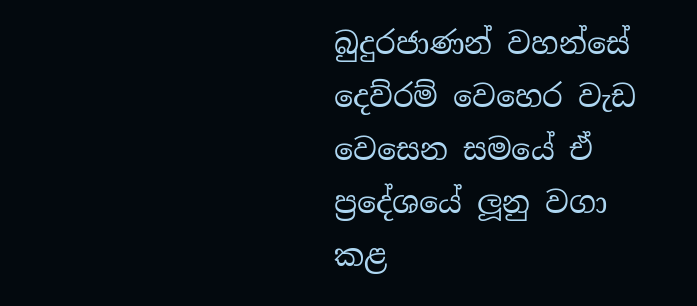බුදුරජාණන් වහන්සේ දෙව්රම් වෙහෙර වැඩ වෙසෙන සමයේ ඒ ප්‍රදේශයේ ලූනු වගා කළ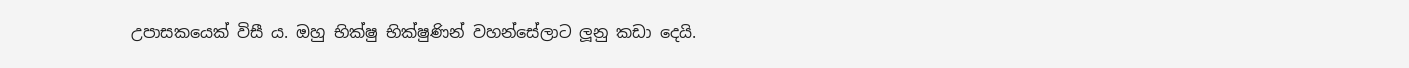උපාසකයෙක් විසී ය. ඔහු භික්ෂු භික්ෂුණින් වහන්සේලාට ලූනු කඩා දෙයි.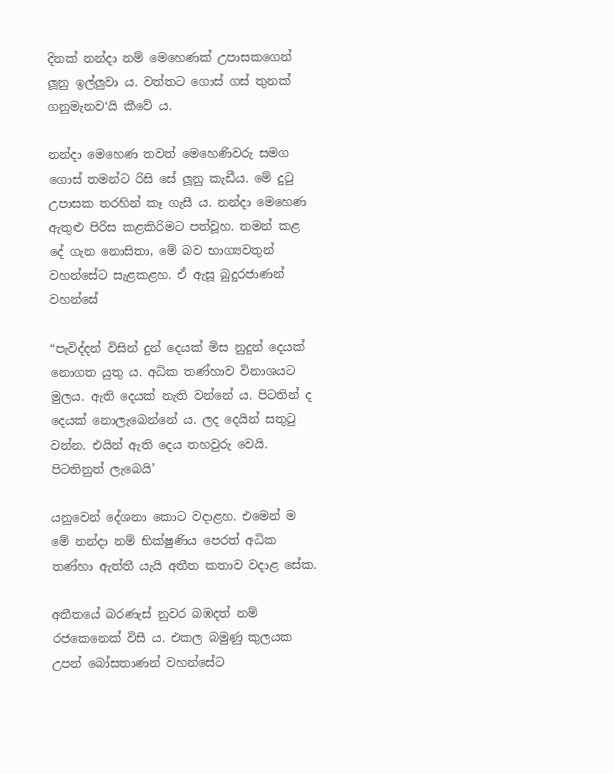දිනක් නන්දා නම් මෙහෙණක් උපාසකගෙන් ලූනු ඉල්ලුවා ය. වත්තට ගොස් ගස් තුනක් ගනුමැනව‘යි කීවේ ය.

නන්දා මෙහෙණ තවත් මෙහෙණිවරු සමග ගොස් තමන්ට රිසි සේ ලූනු කැඩීය. මේ දුටු උපාසක තරහින් කෑ ගැසී ය. නන්දා මෙහෙණ ඇතුළු පිරිස කළකිරිමට පත්වූහ. තමන් කළ දේ ගැන නොසිතා, මේ බව භාග්‍යවතුන් වහන්සේට සැළකළහ. ඒ ඇසූ බුදුරජාණන් වහන්සේ

“පැවිද්දන් විසින් දුන් දෙයක් මිස නුදුන් දෙයක් නොගත යුතු ය. අධික තණ්හාව විනාශයට මුලය. ඇති දෙයක් නැති වන්නේ ය. පිටතින් ද දෙයක් නොලැබෙන්නේ ය. ලද දෙයින් සතුටු වන්න. එයින් ඇති දෙය තහවුරු වෙයි. පිටතිනුත් ලැබෙයි’

යනුවෙන් දේශනා කොට වදාළහ. එමෙන් ම මේ නන්දා නම් භික්ෂුණිය පෙරත් අධික තණ්හා ඇත්තී යැයි අතීත කතාව වදාළ සේක.

අතීතයේ බරණැස් නුවර බඹදත් නම් රජකෙනෙක් විසී ය. එකල බමුණු කුලයක උපන් බෝසතාණන් වහන්සේට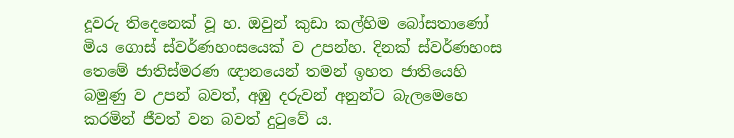දූවරු තිදෙනෙක් වූ හ. ඔවුන් කුඩා කල්හිම බෝසතාණෝ මිය ගොස් ස්වර්ණහංසයෙක් ව උපන්හ. දිනක් ස්වර්ණහංස තෙමේ ජාතිස්මරණ ඥානයෙන් තමන් ඉහත ජාතියෙහි බමුණු ව උපන් බවත්, අඹු දරුවන් අනුන්ට බැලමෙහෙ කරමින් ජීවත් වන බවත් දුටුවේ ය.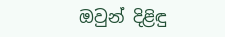ඔවුන් දිළිඳු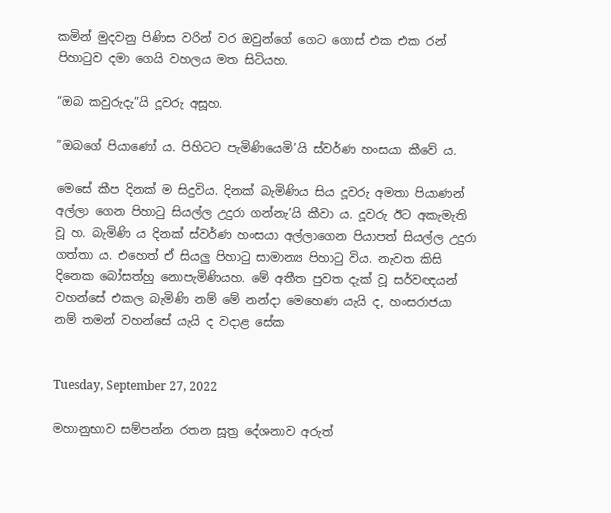කමින් මුදවනු පිණිස වරින් වර ඔවුන්ගේ ගෙට ගොස් එක එක රන් පිහාටුව දමා ගෙයි වහලය මත සිටියහ.

“ඔබ කවුරුදැ”යි දූවරු අසූහ.

”ඔබගේ පියාණෝ ය. පිහිටට පැමිණියෙමි’යි ස්වර්ණ හංසයා කීවේ ය.

මෙසේ කීප දිනක් ම සිදුවිය. දිනක් බැමිණිය සිය දූවරු අමතා පියාණන් අල්ලා ගෙන පිහාටු සියල්ල උදුරා ගන්නැ’යි කීවා ය. දූවරු ඊට අකැමැති වූ හ. බැමිණි ය දිනක් ස්වර්ණ හංසයා අල්ලාගෙන පියාපත් සියල්ල උදුරා ගත්තා ය. එහෙත් ඒ සියලු පිහාටු සාමාන්‍ය පිහාටු විය. නැවත කිසි දිනෙක බෝසත්හු නොපැමිණියහ. මේ අතීත පුවත දැක් වූ සර්වඥයන් වහන්සේ එකල බැමිණි නම් මේ නන්දා මෙහෙණ යැයි ද, හංසරාජයා නම් තමන් වහන්සේ යැයි ද වදාළ සේක


Tuesday, September 27, 2022

මහානුභාව සම්පන්න රතන සූත්‍ර දේශනාව අරුත්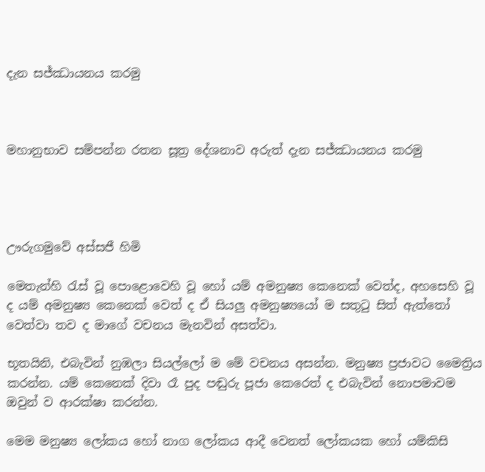දැන සජ්ඣායනය කරමු



මහානුභාව සම්පන්න රතන සූත්‍ර දේශනාව අරුත් දැන සජ්ඣායනය කරමු




ඌරුගමුවේ අස්සජී හිමි

මෙතැන්හි රැස් වූ පොළොවෙහි වූ හෝ යම් අමනුෂ්‍ය කෙනෙක් වෙත්ද, අහසෙහි වූ ද යම් අමනුෂ්‍ය කෙනෙක් වෙත් ද ඒ සියලු අමනුෂ්‍යයෝ ම සතුටු සිත් ඇත්තෝ වෙත්වා තව ද මාගේ වචනය මැනවින් අසත්වා.

භූතයිනි, එබැවින් නුඹලා සියල්ලෝ ම මේ වචනය අසන්න. මනුෂ්‍ය ප්‍රජාවට මෛත්‍රිය කරන්න. යම් කෙනෙක් දිවා රෑ පුද පඬුරු පූජා කෙරෙත් ද එබැවින් නොපමාවම ඔවුන් ව ආරක්ෂා කරන්න.

මෙම මනුෂ්‍ය ලෝකය හෝ නාග ලෝකය ආදී වෙනත් ලෝකයක හෝ යම්කිසි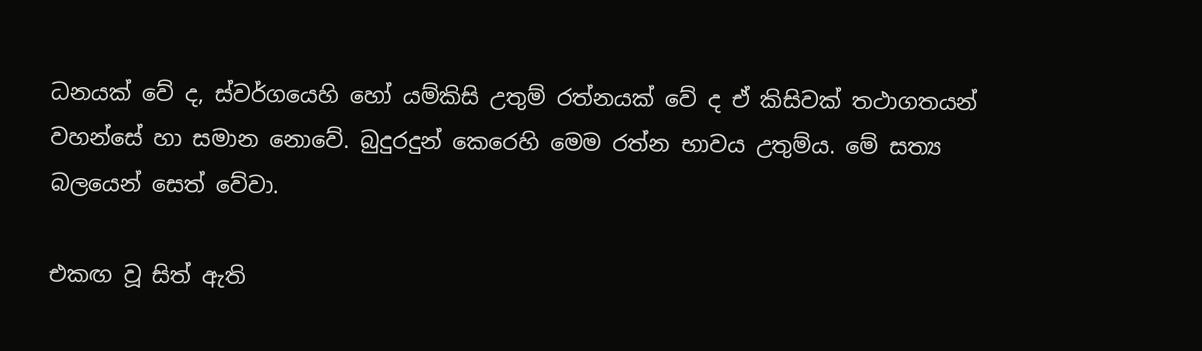ධනයක් වේ ද, ස්වර්ගයෙහි හෝ යම්කිසි උතුම් රත්නයක් වේ ද ඒ කිසිවක් තථාගතයන් වහන්සේ හා සමාන නොවේ. බුදුරදුන් කෙරෙහි මෙම රත්න භාවය උතුම්ය. මේ සත්‍ය බලයෙන් සෙත් වේවා.

එකඟ වූ සිත් ඇති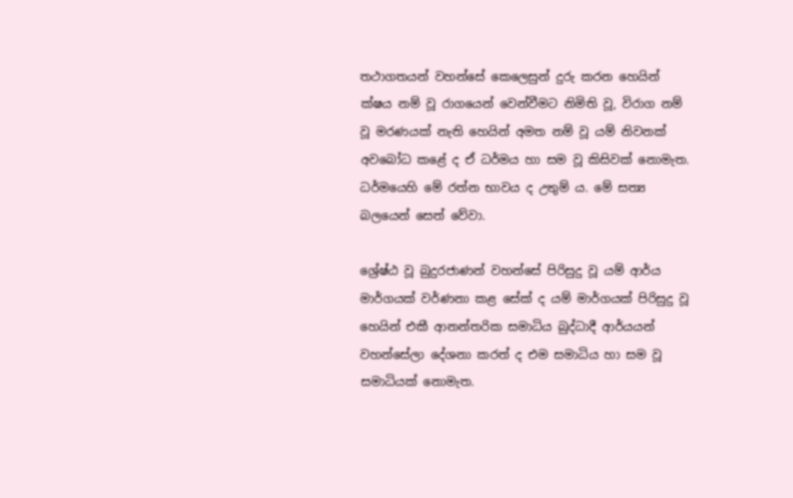තථාගතයන් වහන්සේ කෙලෙසුන් දුරු කරන හෙයින් ක්ෂය නම් වූ රාගයෙන් වෙන්වීමට නිමිති වූ, විරාග නම් වූ මරණයක් නැති හෙයින් අමත නම් වූ යම් නිවනක් අවබෝධ කළේ ද ඒ ධර්මය හා සම වූ කිසිවක් නොමැත. ධර්මයෙහි මේ රත්න භාවය ද උතුම් ය. මේ සත්‍ය බලයෙන් සෙත් වේවා.

ශ්‍රේෂ්ඨ වූ බුදුරජාණන් වහන්සේ පිරිසුදු වූ යම් ආර්ය මාර්ගයක් වර්ණනා කළ සේක් ද යම් මාර්ගයක් පිරිසුදු වූ හෙයින් එකී ආනන්තරික සමාධිය බුද්ධාදී ආර්යයන් වහන්සේලා දේශනා කරත් ද එම සමාධිය හා සම වූ සමාධියක් නොමැත.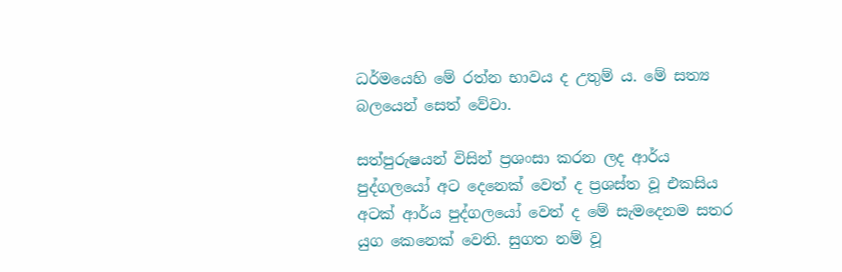ධර්මයෙහි මේ රත්න භාවය ද උතුම් ය. මේ සත්‍ය බලයෙන් සෙත් වේවා.

සත්පුරුෂයන් විසින් ප්‍රශංසා කරන ලද ආර්ය පුද්ගලයෝ අට දෙනෙක් වෙත් ද ප්‍රශස්ත වූ එකසිය අටක් ආර්ය පුද්ගලයෝ වෙත් ද මේ සැමදෙනම සතර යුග කෙනෙක් වෙති. සුගත නම් වූ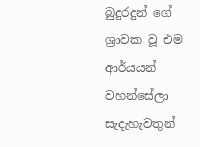බුදුරදුන් ගේ ශ්‍රාවක වූ එම ආර්යයන් වහන්සේලා සැදැහැවතුන්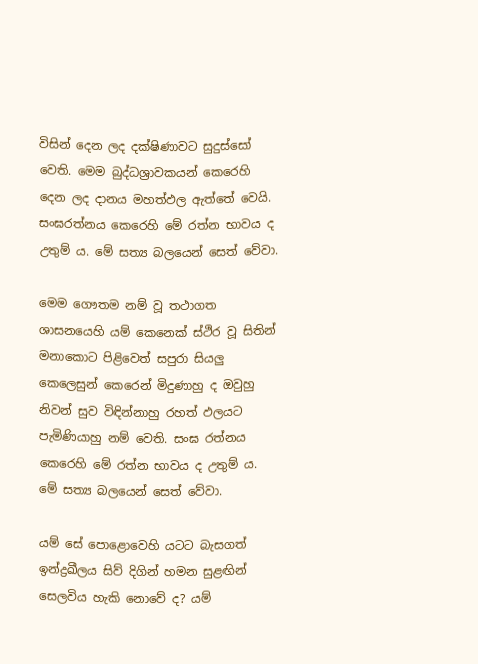විසින් දෙන ලද දක්ෂිණාවට සුදුස්සෝ වෙති. මෙම බුද්ධශ්‍රාවකයන් කෙරෙහි දෙන ලද දානය මහත්ඵල ඇත්තේ වෙයි. සංඝරත්නය කෙරෙහි මේ රත්න භාවය ද උතුම් ය. මේ සත්‍ය බලයෙන් සෙත් වේවා.

මෙම ගෞතම නම් වූ තථාගත ශාසනයෙහි යම් කෙනෙක් ස්ථිර වූ සිතින් මනාකොට පිළිවෙත් සපුරා සියලු කෙලෙසුන් කෙරෙන් මිදුණාහු ද ඔවුහු නිවන් සුව විඳින්නාහු රහත් ඵලයට පැමිණියාහු නම් වෙති. සංඝ රත්නය කෙරෙහි මේ රත්න භාවය ද උතුම් ය. මේ සත්‍ය බලයෙන් සෙත් වේවා.

යම් සේ පොළොවෙහි යටට බැසගත් ඉන්ද්‍රඛීලය සිව් දිගින් හමන සුළඟින් සෙලවිය හැකි නොවේ ද? යම්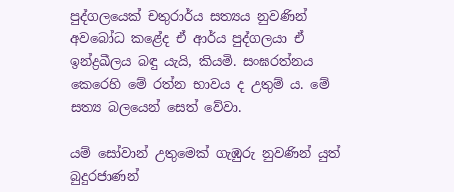පුද්ගලයෙක් චතුරාර්ය සත්‍යය නුවණින් අවබෝධ කළේද ඒ ආර්ය පුද්ගලයා ඒ ඉන්ද්‍රඛීලය බඳු යැයි, කියමි. සංඝරත්නය කෙරෙහි මේ රත්න භාවය ද උතුම් ය. මේ සත්‍ය බලයෙන් සෙත් වේවා.

යම් සෝවාන් උතුමෙක් ගැඹුරු නුවණින් යුත් බුදුරජාණන්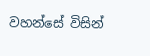වහන්සේ විසින්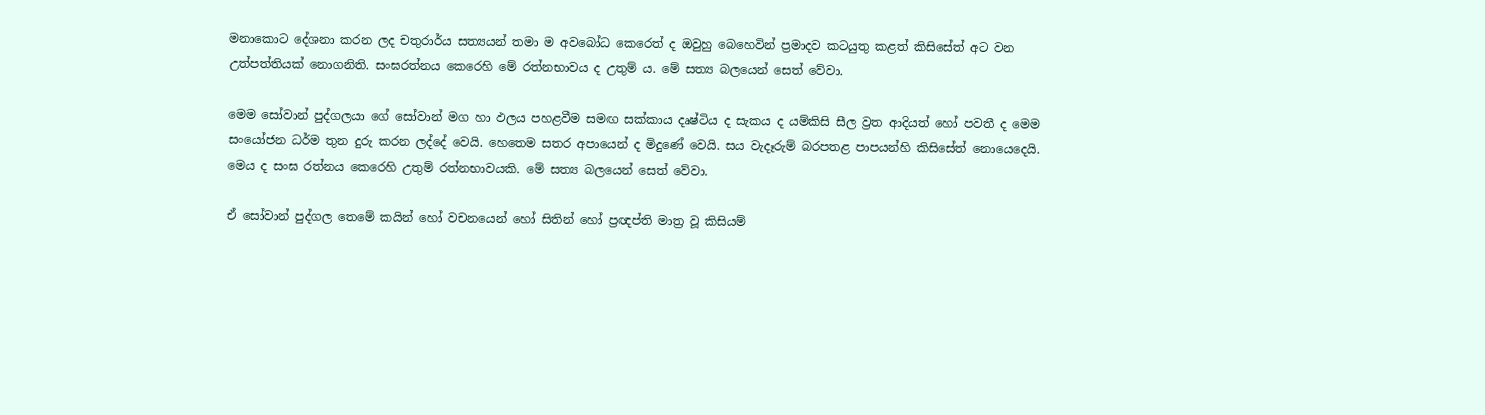මනාකොට දේශනා කරන ලද චතුරාර්ය සත්‍යයන් තමා ම අවබෝධ කෙරෙත් ද ඔවුහු බෙහෙවින් ප්‍රමාදව කටයුතු කළත් කිසිසේත් අට වන උත්පත්තියක් නොගනිති. සංඝරත්නය කෙරෙහි මේ රත්නභාවය ද උතුම් ය. මේ සත්‍ය බලයෙන් සෙත් වේවා.

මෙම සෝවාන් පුද්ගලයා ගේ සෝවාන් මග හා ඵලය පහළවීම සමඟ සක්කාය දෘෂ්ටිය ද සැකය ද යම්කිසි සීල ව්‍රත ආදියත් හෝ පවතී ද මෙම සංයෝජන ධර්ම තුන දුරු කරන ලද්දේ වෙයි. හෙතෙම සතර අපායෙන් ද මිදුණේ වෙයි. සය වැදෑරුම් බරපතළ පාපයන්හි කිසිසේත් නොයෙදෙයි. මෙය ද සංඝ රත්නය කෙරෙහි උතුම් රත්නභාවයකි. මේ සත්‍ය බලයෙන් සෙත් වේවා.

ඒ සෝවාන් පුද්ගල තෙමේ කයින් හෝ වචනයෙන් හෝ සිතින් හෝ ප්‍රඥප්ති මාත්‍ර වූ කිසියම්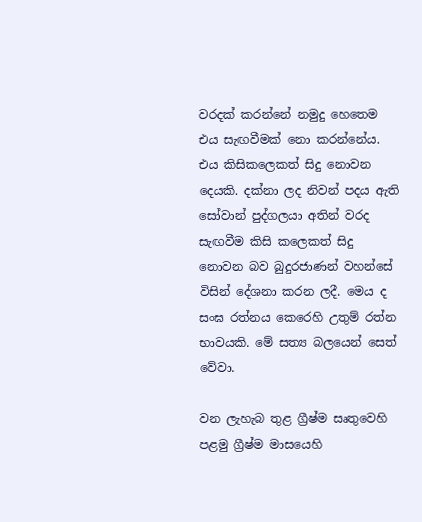වරදක් කරන්නේ නමුදු හෙතෙම එය සැඟවීමක් නො කරන්නේය. එය කිසිකලෙකත් සිදු නොවන දෙයකි. දක්නා ලද නිවන් පදය ඇති සෝවාන් පුද්ගලයා අතින් වරද සැඟවීම කිසි කලෙකත් සිදු නොවන බව බුදුරජාණන් වහන්සේ විසින් දේශනා කරන ලදී. මෙය ද සංඝ රත්නය කෙරෙහි උතුම් රත්න භාවයකි. මේ සත්‍ය බලයෙන් සෙත් වේවා.

වන ලැහැබ තුළ ග්‍රීෂ්ම සෘතුවෙහි පළමු ග්‍රීෂ්ම මාසයෙහි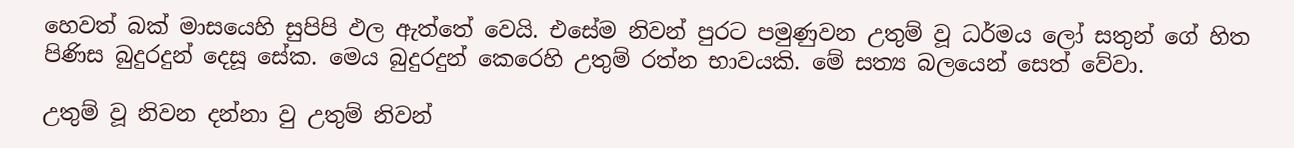හෙවත් බක් මාසයෙහි සුපිපි ඵල ඇත්තේ වෙයි. එසේම නිවන් පුරට පමුණුවන උතුම් වූ ධර්මය ලෝ සතුන් ගේ හිත පිණිස බුදුරදුන් දෙසූ සේක. මෙය බුදුරදුන් කෙරෙහි උතුම් රත්න භාවයකි. මේ සත්‍ය බලයෙන් සෙත් වේවා.

උතුම් වූ නිවන දන්නා වු උතුම් නිවන්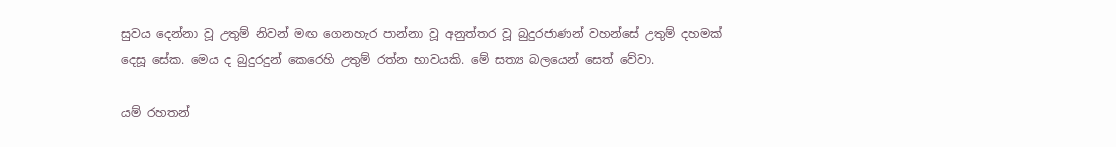සුවය දෙන්නා වූ උතුම් නිවන් මඟ ගෙනහැර පාන්නා වූ අනුත්තර වූ බුදුරජාණන් වහන්සේ උතුම් දහමක් දෙසූ සේක. මෙය ද බුදුරදුන් කෙරෙහි උතුම් රත්න භාවයකි. මේ සත්‍ය බලයෙන් සෙත් වේවා.

යම් රහතන්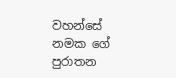වහන්සේ නමක ගේ පුරාතන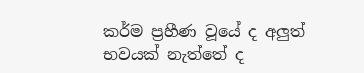කර්ම ප්‍රහීණ වූයේ ද අලුත් භවයක් නැත්තේ ද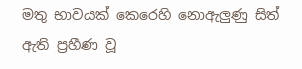මතු භාවයක් කෙරෙහි නොඇලුණු සිත් ඇති ප්‍රහීණ වූ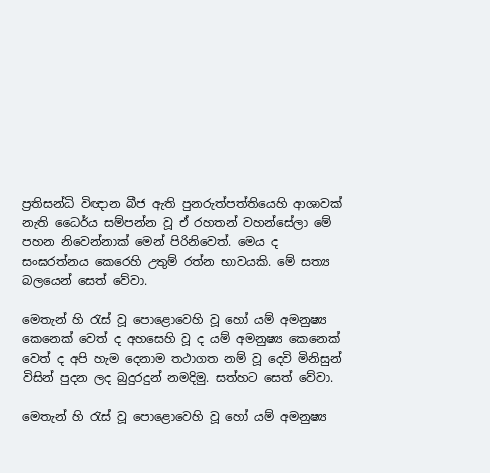ප්‍රතිසන්ධි විඥාන බීජ ඇති පුනරුත්පත්තියෙහි ආශාවක් නැති ධෛර්ය සම්පන්න වූ ඒ රහතන් වහන්සේලා මේ පහන නිවෙන්නාක් මෙන් පිරිනිවෙත්. මෙය ද සංඝරත්නය කෙරෙහි උතුම් රත්න භාවයකි. මේ සත්‍ය බලයෙන් සෙත් වේවා.

මෙතැන් හි රැස් වූ පොළොවෙහි වූ හෝ යම් අමනුෂ්‍ය කෙනෙක් වෙත් ද අහසෙහි වූ ද යම් අමනුෂ්‍ය කෙනෙක් වෙත් ද අපි හැම දෙනාම තථාගත නම් වූ දෙවි මිනිසුන් විසින් පුදන ලද බුදුරදුන් නමදිමු. සත්හට සෙත් වේවා.

මෙතැන් හි රැස් වූ පොළොවෙහි වූ හෝ යම් අමනුෂ්‍ය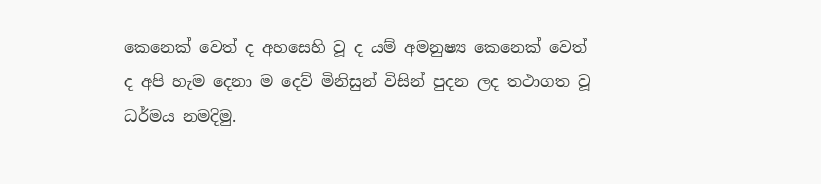කෙනෙක් වෙත් ද අහසෙහි වූ ද යම් අමනුෂ්‍ය කෙනෙක් වෙත් ද අපි හැම දෙනා ම දෙව් මිනිසුන් විසින් පුදන ලද තථාගත වූ ධර්මය නමදිමු.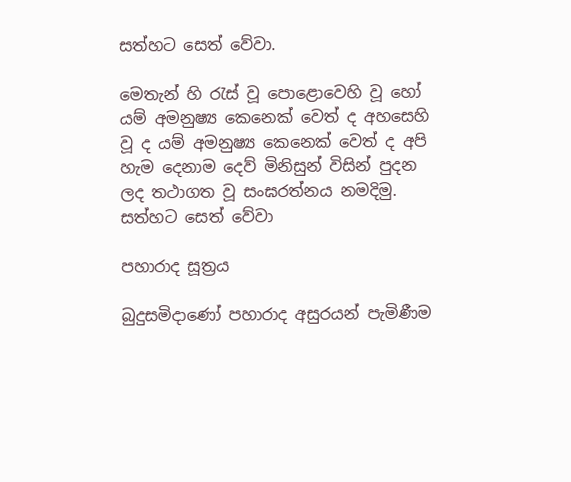සත්හට සෙත් වේවා.

මෙතැන් හි රැස් වූ පොළොවෙහි වූ හෝ යම් අමනුෂ්‍ය කෙනෙක් වෙත් ද අහසෙහි වූ ද යම් අමනුෂ්‍ය කෙනෙක් වෙත් ද අපි හැම දෙනාම දෙව් මිනිසුන් විසින් පුදන ලද තථාගත වූ සංඝරත්නය නමදිමු. සත්හට සෙත් වේවා

පහාරාද සූත්‍රය

බුදුසමිදාණෝ පහාරාද අසුරයන් පැමිණීම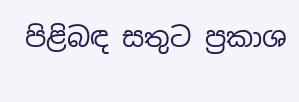පිළිබඳ සතුට ප්‍රකාශ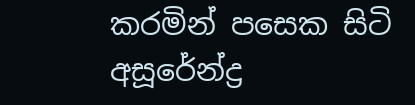කරමින් පසෙක සිටි අසූරේන්ද්‍ර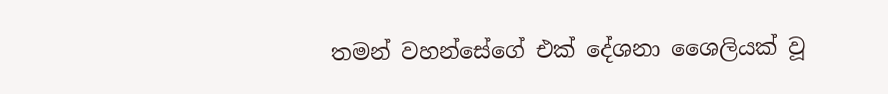තමන් වහන්සේගේ එක් දේශනා ශෛලියක් වූ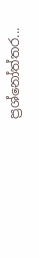ප්‍රශ්නෝත්තර...